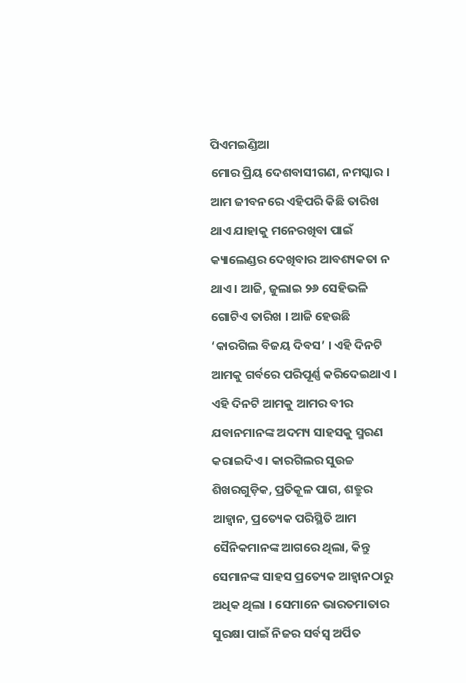ପିଏମଇଣ୍ଡିଆ
ମୋର ପ୍ରିୟ ଦେଶବାସୀଗଣ, ନମସ୍କାର ।
ଆମ ଜୀବନରେ ଏହିପରି କିଛି ତାରିଖ ଥାଏ ଯାହାକୁ ମନେରଖିବା ପାଇଁ କ୍ୟାଲେଣ୍ଡର ଦେଖିବାର ଆବଶ୍ୟକତା ନ ଥାଏ । ଆଜି, ଜୁଲାଇ ୨୬ ସେହିଭଳି ଗୋଟିଏ ତାରିଖ । ଆଜି ହେଉଛି ‘କାରଗିଲ ବିଜୟ ଦିବସ’ । ଏହି ଦିନଟି ଆମକୁ ଗର୍ବରେ ପରିପୂର୍ଣ୍ଣ କରିଦେଇଥାଏ । ଏହି ଦିନଟି ଆମକୁ ଆମର ବୀର ଯବାନମାନଙ୍କ ଅଦମ୍ୟ ସାହସକୁ ସ୍ମରଣ କରାଇଦିଏ । କାରଗିଲର ସୁଉଚ୍ଚ ଶିଖରଗୁଡ଼ିକ, ପ୍ରତିକୂଳ ପାଗ, ଶତ୍ରୁର ଆହ୍ୱାନ, ପ୍ରତ୍ୟେକ ପରିସ୍ଥିତି ଆମ ସୈନିକମାନଙ୍କ ଆଗରେ ଥିଲା, କିନ୍ତୁ ସେମାନଙ୍କ ସାହସ ପ୍ରତ୍ୟେକ ଆହ୍ୱାନଠାରୁ ଅଧିକ ଥିଲା । ସେମାନେ ଭାରତମାତାର ସୁରକ୍ଷା ପାଇଁ ନିଜର ସର୍ବସ୍ୱ ଅର୍ପିତ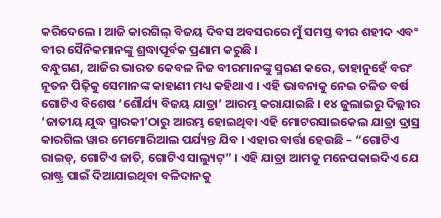କରିଦେଲେ । ଆଜି କାରଗିଲ୍ ବିଜୟ ଦିବସ ଅବସରରେ ମୁଁ ସମସ୍ତ ବୀର ଶହୀଦ ଏବଂ ବୀର ସୈନିକମାନଙ୍କୁ ଶ୍ରଦ୍ଧାପୂର୍ବକ ପ୍ରଣାମ କରୁଛି ।
ବନ୍ଧୁଗଣ, ଆଜିର ଭାରତ କେବଳ ନିଜ ବୀରମାନଙ୍କୁ ସ୍ମରଣ କରେ, ତାହାନୁହେଁ ବରଂ ନୂତନ ପିଢ଼ିକୁ ସେମାନଙ୍କ କାହାଣୀ ମଧ୍ୟ କହିଥାଏ । ଏହି ଭାବନାକୁ ନେଇ ଚଳିତ ବର୍ଷ ଗୋଟିଏ ବିଶେଷ ‘ଶୌର୍ଯ୍ୟ ବିଜୟ ଯାତ୍ରା’ ଆରମ୍ଭ କରାଯାଇଛି । ୧୪ ଜୁଲାଇରୁ ଦିଲ୍ଲୀର ‘ଜାତୀୟ ଯୁଦ୍ଧ ସ୍ମାରକୀ’ଠାରୁ ଆରମ୍ଭ ହୋଇଥିବା ଏହି ମୋଟରସାଇକେଲ ଯାତ୍ରା ଦ୍ରାସ୍ର କାରଗିଲ ୱାର ମେମୋରିଆଲ ପର୍ଯ୍ୟନ୍ତ ଯିବ । ଏହାର ବାର୍ତ୍ତା ହେଉଛି – “ଗୋଟିଏ ରାଇଡ୍, ଗୋଟିଏ ଜାତି, ଗୋଟିଏ ସାଲ୍ୟୁଟ୍” । ଏହି ଯାତ୍ରା ଆମକୁ ମନେପକାଇଦିଏ ଯେ ରାଷ୍ଟ୍ର ପାଇଁ ଦିଆଯାଇଥିବା ବଳିଦାନକୁ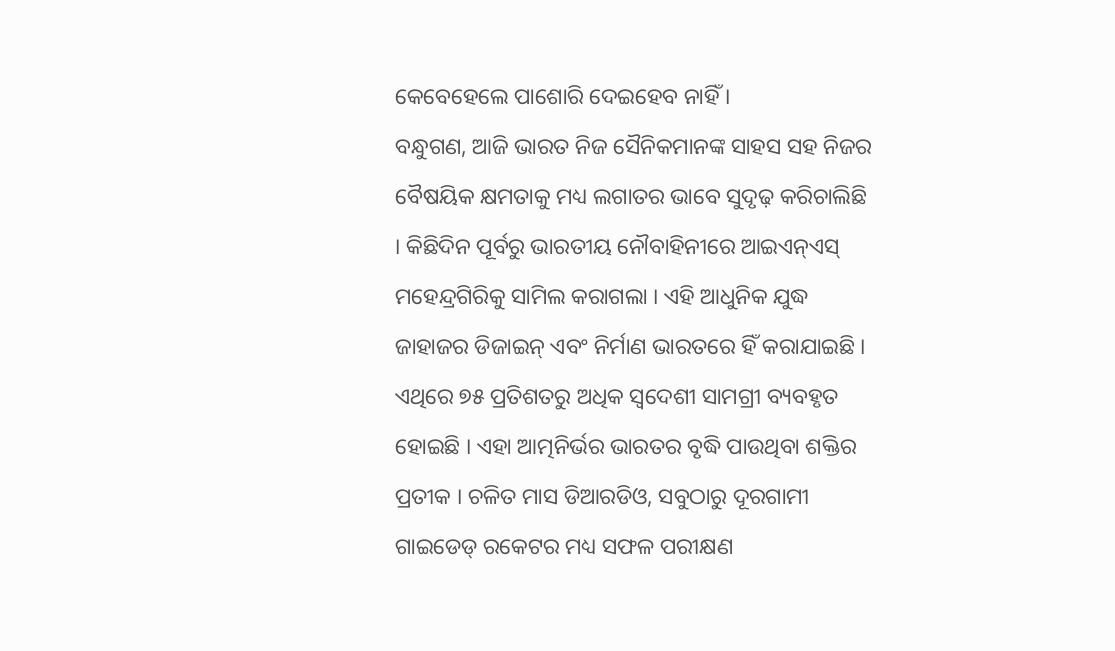କେବେହେଲେ ପାଶୋରି ଦେଇହେବ ନାହିଁ ।
ବନ୍ଧୁଗଣ, ଆଜି ଭାରତ ନିଜ ସୈନିକମାନଙ୍କ ସାହସ ସହ ନିଜର ବୈଷୟିକ କ୍ଷମତାକୁ ମଧ୍ୟ ଲଗାତର ଭାବେ ସୁଦୃଢ଼ କରିଚାଲିଛି । କିଛିଦିନ ପୂର୍ବରୁ ଭାରତୀୟ ନୌବାହିନୀରେ ଆଇଏନ୍ଏସ୍ ମହେନ୍ଦ୍ରଗିରିକୁ ସାମିଲ କରାଗଲା । ଏହି ଆଧୁନିକ ଯୁଦ୍ଧ ଜାହାଜର ଡିଜାଇନ୍ ଏବଂ ନିର୍ମାଣ ଭାରତରେ ହିଁ କରାଯାଇଛି । ଏଥିରେ ୭୫ ପ୍ରତିଶତରୁ ଅଧିକ ସ୍ୱଦେଶୀ ସାମଗ୍ରୀ ବ୍ୟବହୃତ ହୋଇଛି । ଏହା ଆତ୍ମନିର୍ଭର ଭାରତର ବୃଦ୍ଧି ପାଉଥିବା ଶକ୍ତିର ପ୍ରତୀକ । ଚଳିତ ମାସ ଡିଆରଡିଓ, ସବୁଠାରୁ ଦୂରଗାମୀ ଗାଇଡେଡ୍ ରକେଟର ମଧ୍ୟ ସଫଳ ପରୀକ୍ଷଣ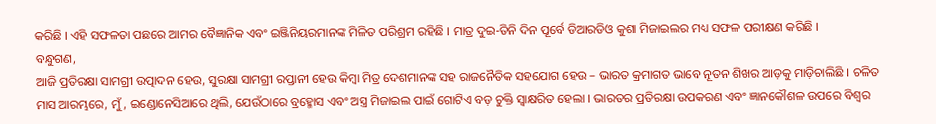କରିଛି । ଏହି ସଫଳତା ପଛରେ ଆମର ବୈଜ୍ଞାନିକ ଏବଂ ଇଞ୍ଜିନିୟରମାନଙ୍କ ମିଳିତ ପରିଶ୍ରମ ରହିଛି । ମାତ୍ର ଦୁଇ-ତିନି ଦିନ ପୂର୍ବେ ଡିଆରଡିଓ କୁଶା ମିଜାଇଲର ମଧ୍ୟ ସଫଳ ପରୀକ୍ଷଣ କରିଛି ।
ବନ୍ଧୁଗଣ,
ଆଜି ପ୍ରତିରକ୍ଷା ସାମଗ୍ରୀ ଉତ୍ପାଦନ ହେଉ, ସୁରକ୍ଷା ସାମଗ୍ରୀ ରପ୍ତାନୀ ହେଉ କିମ୍ବା ମିତ୍ର ଦେଶମାନଙ୍କ ସହ ରାଜନୈତିକ ସହଯୋଗ ହେଉ – ଭାରତ କ୍ରମାଗତ ଭାବେ ନୂତନ ଶିଖର ଆଡ଼କୁ ମାଡ଼ିଚାଲିଛି । ଚଳିତ ମାସ ଆରମ୍ଭରେ, ମୁଁ, ଇଣ୍ଡୋନେସିଆରେ ଥିଲି, ଯେଉଁଠାରେ ବ୍ରହ୍ମୋସ ଏବଂ ଅସ୍ତ୍ର ମିଜାଇଲ ପାଇଁ ଗୋଟିଏ ବଡ଼ ଚୁକ୍ତି ସ୍ୱାକ୍ଷରିତ ହେଲା । ଭାରତର ପ୍ରତିରକ୍ଷା ଉପକରଣ ଏବଂ ଜ୍ଞାନକୌଶଳ ଉପରେ ବିଶ୍ୱର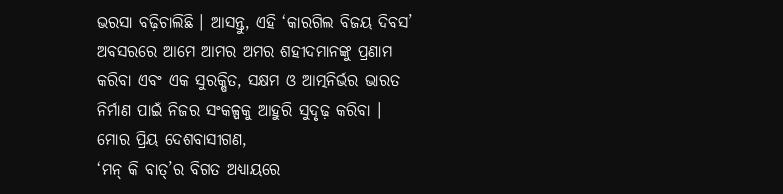ଭରସା ବଢ଼ିଚାଲିଛି । ଆସନ୍ତୁ, ଏହି ‘କାରଗିଲ ବିଜୟ ଦିବସ’ ଅବସରରେ ଆମେ ଆମର ଅମର ଶହୀଦମାନଙ୍କୁ ପ୍ରଣାମ କରିବା ଏବଂ ଏକ ସୁରକ୍ଷିତ, ସକ୍ଷମ ଓ ଆତ୍ମନିର୍ଭର ଭାରତ ନିର୍ମାଣ ପାଇଁ ନିଜର ସଂକଳ୍ପକୁ ଆହୁରି ସୁଦୃଢ଼ କରିବା ।
ମୋର ପ୍ରିୟ ଦେଶବାସୀଗଣ,
‘ମନ୍ କି ବାତ୍’ର ବିଗତ ଅଧ୍ୟାୟରେ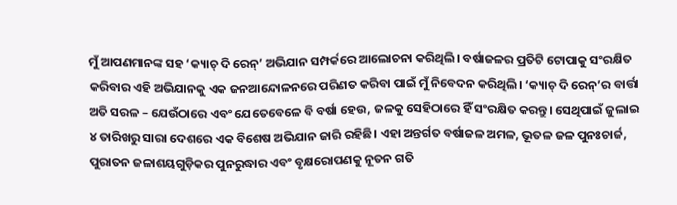ମୁଁ ଆପଣମାନଙ୍କ ସହ ‘କ୍ୟାଚ୍ ଦି ରେନ୍’ ଅଭିଯାନ ସମ୍ପର୍କରେ ଆଲୋଚନା କରିଥିଲି। ବର୍ଷାଜଳର ପ୍ରତିଟି ଟୋପାକୁ ସଂରକ୍ଷିତ କରିବାର ଏହି ଅଭିଯାନକୁ ଏକ ଜନଆନ୍ଦୋଳନରେ ପରିଣତ କରିବା ପାଇଁ ମୁଁ ନିବେଦନ କରିଥିଲି। ‘କ୍ୟାଚ୍ ଦି ରେନ୍’ର ବାର୍ତ୍ତା ଅତି ସରଳ – ଯେଉଁଠାରେ ଏବଂ ଯେତେବେଳେ ବି ବର୍ଷା ହେଉ, ଜଳକୁ ସେହିଠାରେ ହିଁ ସଂରକ୍ଷିତ କରନ୍ତୁ। ସେଥିପାଇଁ ଜୁଲାଇ ୪ ତାରିଖରୁ ସାରା ଦେଶରେ ଏକ ବିଶେଷ ଅଭିଯାନ ଜାରି ରହିଛି। ଏହା ଅନ୍ତର୍ଗତ ବର୍ଷାଜଳ ଅମଳ, ଭୂତଳ ଜଳ ପୁନଃଚାର୍ଜ, ପୁରାତନ ଜଳାଶୟଗୁଡ଼ିକର ପୁନରୁଦ୍ଧାର ଏବଂ ବୃକ୍ଷରୋପଣକୁ ନୂତନ ଗତି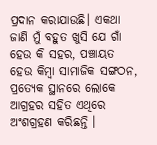ପ୍ରଦାନ କରାଯାଉଛି। ଏକଥା ଜାଣି ମୁଁ ବହୁତ ଖୁସି ଯେ ଗାଁ ହେଉ କି ସହର, ପଞ୍ଚାୟତ ହେଉ କିମ୍ବା ସାମାଜିକ ସଙ୍ଗଠନ, ପ୍ରତ୍ୟେକ ସ୍ଥାନରେ ଲୋକେ ଆଗ୍ରହର ସହିତ ଏଥିରେ ଅଂଶଗ୍ରହଣ କରିଛନ୍ତି ।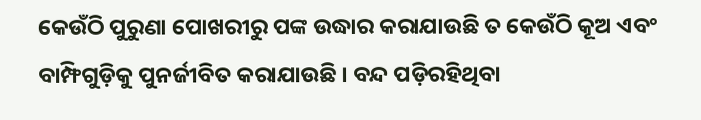କେଉଁଠି ପୁରୁଣା ପୋଖରୀରୁ ପଙ୍କ ଉଦ୍ଧାର କରାଯାଉଛି ତ କେଉଁଠି କୂଅ ଏବଂ ବାମ୍ଫିଗୁଡ଼ିକୁ ପୁନର୍ଜୀବିତ କରାଯାଉଛି । ବନ୍ଦ ପଡ଼ିରହିଥିବା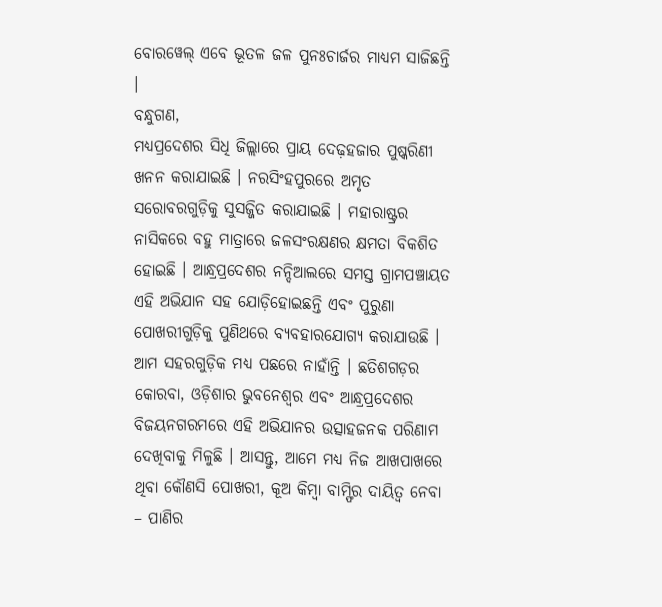ବୋରୱେଲ୍ ଏବେ ଭୂତଳ ଜଳ ପୁନଃଚାର୍ଜର ମାଧ୍ୟମ ସାଜିଛନ୍ତି ।
ବନ୍ଧୁଗଣ,
ମଧ୍ୟପ୍ରଦେଶର ସିଧି ଜିଲ୍ଲାରେ ପ୍ରାୟ ଦେଢ଼ହଜାର ପୁଷ୍କରିଣୀ ଖନନ କରାଯାଇଛି । ନରସିଂହପୁରରେ ଅମୃତ ସରୋବରଗୁଡ଼ିକୁ ସୁସଜ୍ଜିତ କରାଯାଇଛି । ମହାରାଷ୍ଟ୍ରର ନାସିକରେ ବହୁ ମାତ୍ରାରେ ଜଳସଂରକ୍ଷଣର କ୍ଷମତା ବିକଶିତ ହୋଇଛି । ଆନ୍ଧ୍ରପ୍ରଦେଶର ନନ୍ଦିଆଲରେ ସମସ୍ତ ଗ୍ରାମପଞ୍ଚାୟତ ଏହି ଅଭିଯାନ ସହ ଯୋଡ଼ିହୋଇଛନ୍ତି ଏବଂ ପୁରୁଣା ପୋଖରୀଗୁଡ଼ିକୁ ପୁଣିଥରେ ବ୍ୟବହାରଯୋଗ୍ୟ କରାଯାଉଛି । ଆମ ସହରଗୁଡ଼ିକ ମଧ୍ୟ ପଛରେ ନାହାଁନ୍ତି । ଛତିଶଗଡ଼ର କୋରବା, ଓଡ଼ିଶାର ଭୁବନେଶ୍ୱର ଏବଂ ଆନ୍ଧ୍ରପ୍ରଦେଶର ବିଜୟନଗରମରେ ଏହି ଅଭିଯାନର ଉତ୍ସାହଜନକ ପରିଣାମ ଦେଖିବାକୁ ମିଳୁଛି । ଆସନ୍ତୁ, ଆମେ ମଧ୍ୟ ନିଜ ଆଖପାଖରେ ଥିବା କୌଣସି ପୋଖରୀ, କୂଅ କିମ୍ବା ବାମ୍ଫିର ଦାୟିତ୍ୱ ନେବା – ପାଣିର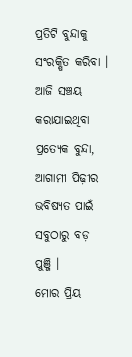ପ୍ରତିଟି ବୁନ୍ଦାକୁ ସଂରକ୍ଷିତ କରିବା । ଆଜି ସଞ୍ଚୟ କରାଯାଇଥିବା ପ୍ରତ୍ୟେକ ବୁନ୍ଦା, ଆଗାମୀ ପିଢ଼ୀର ଭବିଷ୍ୟତ ପାଇଁ ସବୁଠାରୁ ବଡ଼ ପୁଞ୍ଜି ।
ମୋର ପ୍ରିୟ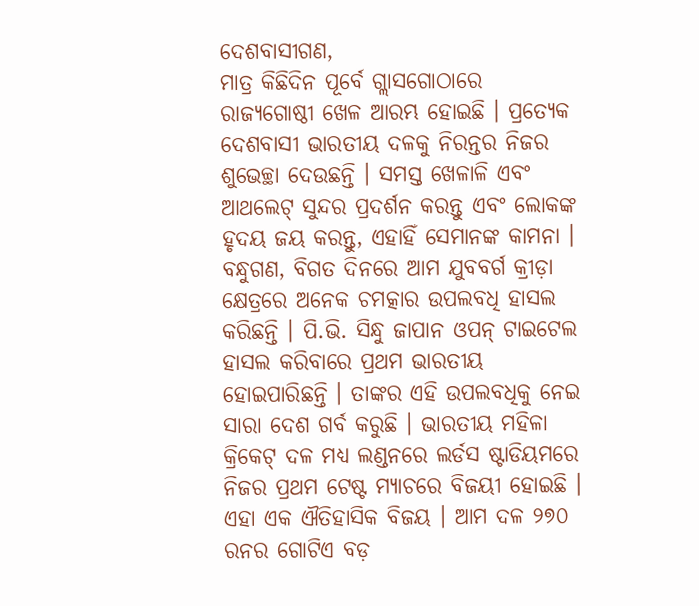ଦେଶବାସୀଗଣ,
ମାତ୍ର କିଛିଦିନ ପୂର୍ବେ ଗ୍ଲାସଗୋଠାରେ ରାଜ୍ୟଗୋଷ୍ଠୀ ଖେଳ ଆରମ୍ଭ ହୋଇଛି । ପ୍ରତ୍ୟେକ ଦେଶବାସୀ ଭାରତୀୟ ଦଳକୁ ନିରନ୍ତର ନିଜର ଶୁଭେଚ୍ଛା ଦେଉଛନ୍ତି । ସମସ୍ତ ଖେଳାଳି ଏବଂ ଆଥଲେଟ୍ ସୁନ୍ଦର ପ୍ରଦର୍ଶନ କରନ୍ତୁ ଏବଂ ଲୋକଙ୍କ ହୃଦୟ ଜୟ କରନ୍ତୁ, ଏହାହିଁ ସେମାନଙ୍କ କାମନା । ବନ୍ଧୁଗଣ, ବିଗତ ଦିନରେ ଆମ ଯୁବବର୍ଗ କ୍ରୀଡ଼ା କ୍ଷେତ୍ରରେ ଅନେକ ଚମତ୍କାର ଉପଲବଧି ହାସଲ କରିଛନ୍ତି । ପି.ଭି. ସିନ୍ଧୁ ଜାପାନ ଓପନ୍ ଟାଇଟେଲ ହାସଲ କରିବାରେ ପ୍ରଥମ ଭାରତୀୟ ହୋଇପାରିଛନ୍ତି । ତାଙ୍କର ଏହି ଉପଲବଧିକୁ ନେଇ ସାରା ଦେଶ ଗର୍ବ କରୁଛି । ଭାରତୀୟ ମହିଳା କ୍ରିକେଟ୍ ଦଳ ମଧ୍ୟ ଲଣ୍ଡନରେ ଲର୍ଡସ ଷ୍ଟାଡିୟମରେ ନିଜର ପ୍ରଥମ ଟେଷ୍ଟ ମ୍ୟାଚରେ ବିଜୟୀ ହୋଇଛି । ଏହା ଏକ ଐତିହାସିକ ବିଜୟ । ଆମ ଦଳ ୨୭୦ ରନର ଗୋଟିଏ ବଡ଼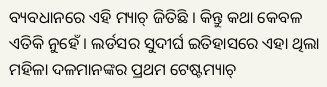ବ୍ୟବଧାନରେ ଏହି ମ୍ୟାଚ୍ ଜିତିଛି । କିନ୍ତୁ କଥା କେବଳ ଏତିକି ନୁହେଁ । ଲର୍ଡସର ସୁଦୀର୍ଘ ଇତିହାସରେ ଏହା ଥିଲା ମହିଳା ଦଳମାନଙ୍କର ପ୍ରଥମ ଟେଷ୍ଟମ୍ୟାଚ୍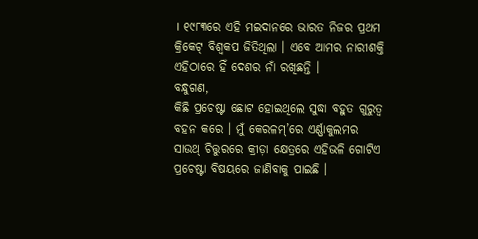। ୧୯୮୩ରେ ଏହି ମଇଦାନରେ ଭାରତ ନିଜର ପ୍ରଥମ କ୍ରିକେଟ୍ ବିଶ୍ୱକପ ଜିତିଥିଲା । ଏବେ ଆମର ନାରୀଶକ୍ତି ଏହିଠାରେ ହିଁ ଦେଶର ନାଁ ରଖିଛନ୍ତି ।
ବନ୍ଧୁଗଣ,
କିଛି ପ୍ରଚେଷ୍ଟା ଛୋଟ ହୋଇଥିଲେ ସୁଦ୍ଧା ବହୁତ ଗୁରୁତ୍ୱ ବହନ କରେ । ମୁଁ କେରଳମ୍’ରେ ଏର୍ଣ୍ଣାକୁଲମର ସାଉଥ୍ ଚିତ୍ତୁରରେ କ୍ରୀଡ଼ା କ୍ଷେତ୍ରରେ ଏହିଭଳି ଗୋଟିଏ ପ୍ରଚେଷ୍ଟା ବିଷୟରେ ଜାଣିବାକୁ ପାଇଛି ।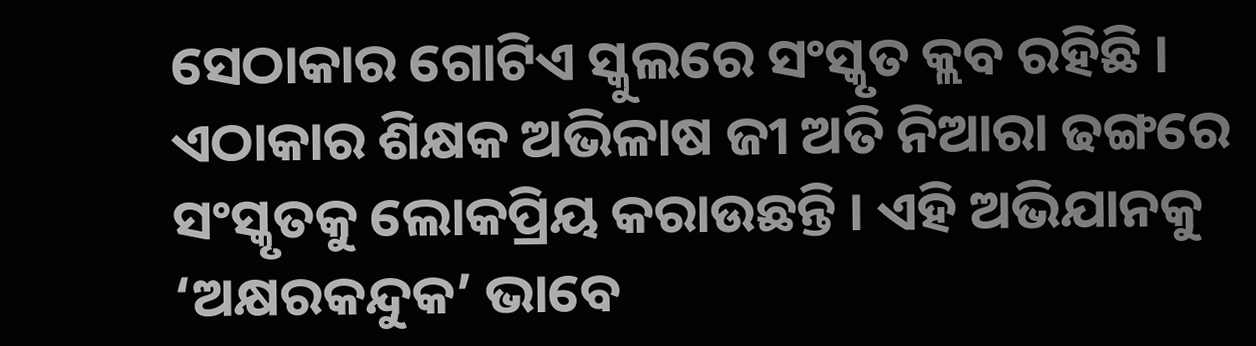ସେଠାକାର ଗୋଟିଏ ସ୍କୁଲରେ ସଂସ୍କୃତ କ୍ଲବ ରହିଛି । ଏଠାକାର ଶିକ୍ଷକ ଅଭିଳାଷ ଜୀ ଅତି ନିଆରା ଢଙ୍ଗରେ ସଂସ୍କୃତକୁ ଲୋକପ୍ରିୟ କରାଉଛନ୍ତି । ଏହି ଅଭିଯାନକୁ ‘ଅକ୍ଷରକନ୍ଦୁକ’ ଭାବେ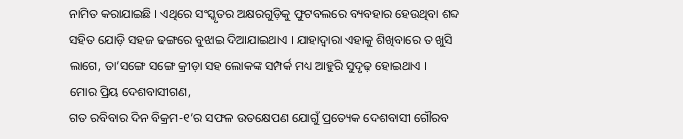ନାମିତ କରାଯାଇଛି । ଏଥିରେ ସଂସ୍କୃତର ଅକ୍ଷରଗୁଡ଼ିକୁ ଫୁଟବଲରେ ବ୍ୟବହାର ହେଉଥିବା ଶବ୍ଦ ସହିତ ଯୋଡ଼ି ସହଜ ଢଙ୍ଗରେ ବୁଝାଇ ଦିଆଯାଇଥାଏ । ଯାହାଦ୍ୱାରା ଏହାକୁ ଶିଖିବାରେ ତ ଖୁସି ଲାଗେ, ତା’ସଙ୍ଗେ ସଙ୍ଗେ କ୍ରୀଡ଼ା ସହ ଲୋକଙ୍କ ସମ୍ପର୍କ ମଧ୍ୟ ଆହୁରି ସୁଦୃଢ଼ ହୋଇଥାଏ ।
ମୋର ପ୍ରିୟ ଦେଶବାସୀଗଣ,
ଗତ ରବିବାର ଦିନ ବିକ୍ରମ-୧’ର ସଫଳ ଉତକ୍ଷେପଣ ଯୋଗୁଁ ପ୍ରତ୍ୟେକ ଦେଶବାସୀ ଗୌରବ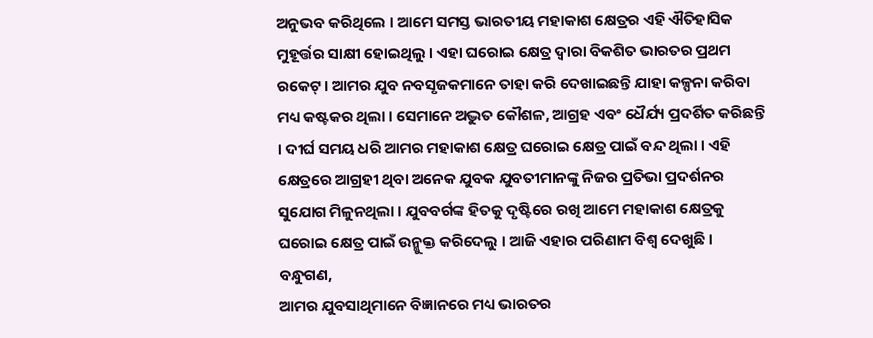ଅନୁଭବ କରିଥିଲେ । ଆମେ ସମସ୍ତ ଭାରତୀୟ ମହାକାଶ କ୍ଷେତ୍ରର ଏହି ଐତିହାସିକ ମୁହୂର୍ତ୍ତର ସାକ୍ଷୀ ହୋଇଥିଲୁ । ଏହା ଘରୋଇ କ୍ଷେତ୍ର ଦ୍ୱାରା ବିକଶିତ ଭାରତର ପ୍ରଥମ ରକେଟ୍ । ଆମର ଯୁବ ନବସୃଜକମାନେ ତାହା କରି ଦେଖାଇଛନ୍ତି ଯାହା କଳ୍ପନା କରିବା ମଧ୍ୟ କଷ୍ଟକର ଥିଲା । ସେମାନେ ଅଦ୍ଭୁତ କୌଶଳ, ଆଗ୍ରହ ଏବଂ ଧୈର୍ଯ୍ୟ ପ୍ରଦର୍ଶିତ କରିଛନ୍ତି । ଦୀର୍ଘ ସମୟ ଧରି ଆମର ମହାକାଶ କ୍ଷେତ୍ର ଘରୋଇ କ୍ଷେତ୍ର ପାଇଁ ବନ୍ଦ ଥିଲା । ଏହି କ୍ଷେତ୍ରରେ ଆଗ୍ରହୀ ଥିବା ଅନେକ ଯୁବକ ଯୁବତୀମାନଙ୍କୁ ନିଜର ପ୍ରତିଭା ପ୍ରଦର୍ଶନର ସୁଯୋଗ ମିଳୁନଥିଲା । ଯୁବବର୍ଗଙ୍କ ହିତକୁ ଦୃଷ୍ଟିରେ ରଖି ଆମେ ମହାକାଶ କ୍ଷେତ୍ରକୁ ଘରୋଇ କ୍ଷେତ୍ର ପାଇଁ ଉନ୍ମୁକ୍ତ କରିଦେଲୁ । ଆଜି ଏହାର ପରିଣାମ ବିଶ୍ୱ ଦେଖୁଛି ।
ବନ୍ଧୁଗଣ,
ଆମର ଯୁବସାଥିମାନେ ବିଜ୍ଞାନରେ ମଧ୍ୟ ଭାରତର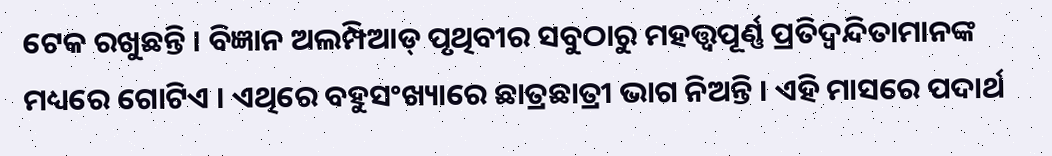ଟେକ ରଖୁଛନ୍ତି । ବିଜ୍ଞାନ ଅଲମ୍ପିଆଡ୍ ପୃଥିବୀର ସବୁଠାରୁ ମହତ୍ତ୍ୱପୂର୍ଣ୍ଣ ପ୍ରତିଦ୍ୱନ୍ଦିତାମାନଙ୍କ ମଧ୍ୟରେ ଗୋଟିଏ । ଏଥିରେ ବହୁସଂଖ୍ୟାରେ ଛାତ୍ରଛାତ୍ରୀ ଭାଗ ନିଅନ୍ତି । ଏହି ମାସରେ ପଦାର୍ଥ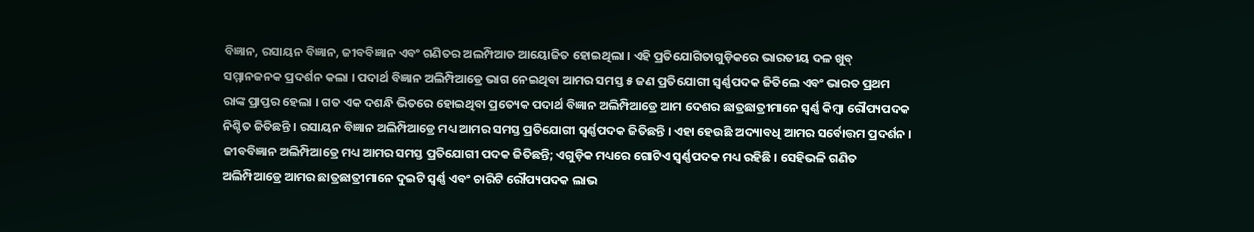ବିଜ୍ଞାନ, ରସାୟନ ବିଜ୍ଞାନ, ଜୀବବିଜ୍ଞାନ ଏବଂ ଗଣିତର ଅଲମ୍ପିଆଡ ଆୟୋଜିତ ହୋଇଥିଲା । ଏହି ପ୍ରତିଯୋଗିତାଗୁଡ଼ିକରେ ଭାରତୀୟ ଦଳ ଖୁବ୍ ସମ୍ମାନଜନକ ପ୍ରଦର୍ଶନ କଲା । ପଦାର୍ଥ ବିଜ୍ଞାନ ଅଲିମ୍ପିଆଡ୍ରେ ଭାଗ ନେଇଥିବା ଆମର ସମସ୍ତ ୫ ଜଣ ପ୍ରତିଯୋଗୀ ସ୍ୱର୍ଣ୍ଣପଦକ ଜିତିଲେ ଏବଂ ଭାରତ ପ୍ରଥମ ରାଙ୍କ ପ୍ରାପ୍ତର ହେଲା । ଗତ ଏକ ଦଶନ୍ଧି ଭିତରେ ହୋଇଥିବା ପ୍ରତ୍ୟେକ ପଦାର୍ଥ ବିଜ୍ଞାନ ଅଲିମ୍ପିଆଡ୍ରେ ଆମ ଦେଶର ଛାତ୍ରଛାତ୍ରୀମାନେ ସ୍ୱର୍ଣ୍ଣ କିମ୍ବା ରୌପ୍ୟପଦକ ନିଶ୍ଚିତ ଜିତିଛନ୍ତି । ରସାୟନ ବିଜ୍ଞାନ ଅଲିମ୍ପିଆଡ୍ରେ ମଧ୍ୟ ଆମର ସମସ୍ତ ପ୍ରତିଯୋଗୀ ସ୍ୱର୍ଣ୍ଣପଦକ ଜିତିଛନ୍ତି । ଏହା ହେଉଛି ଅଦ୍ୟାବଧି ଆମର ସର୍ବୋତ୍ତମ ପ୍ରଦର୍ଶନ । ଜୀବବିଜ୍ଞାନ ଅଲିମ୍ପିଆଡ୍ରେ ମଧ୍ୟ ଆମର ସମସ୍ତ ପ୍ରତିଯୋଗୀ ପଦକ ଜିତିଛନ୍ତି; ଏଗୁଡ଼ିକ ମଧ୍ୟରେ ଗୋଟିଏ ସ୍ୱର୍ଣ୍ଣପଦକ ମଧ୍ୟ ରହିଛି । ସେହିଭଳି ଗଣିତ ଅଲିମ୍ପିଆଡ୍ରେ ଆମର ଛାତ୍ରଛାତ୍ରୀମାନେ ଦୁଇଟି ସ୍ୱର୍ଣ୍ଣ ଏବଂ ଚାରିଟି ରୌପ୍ୟପଦକ ଲାଭ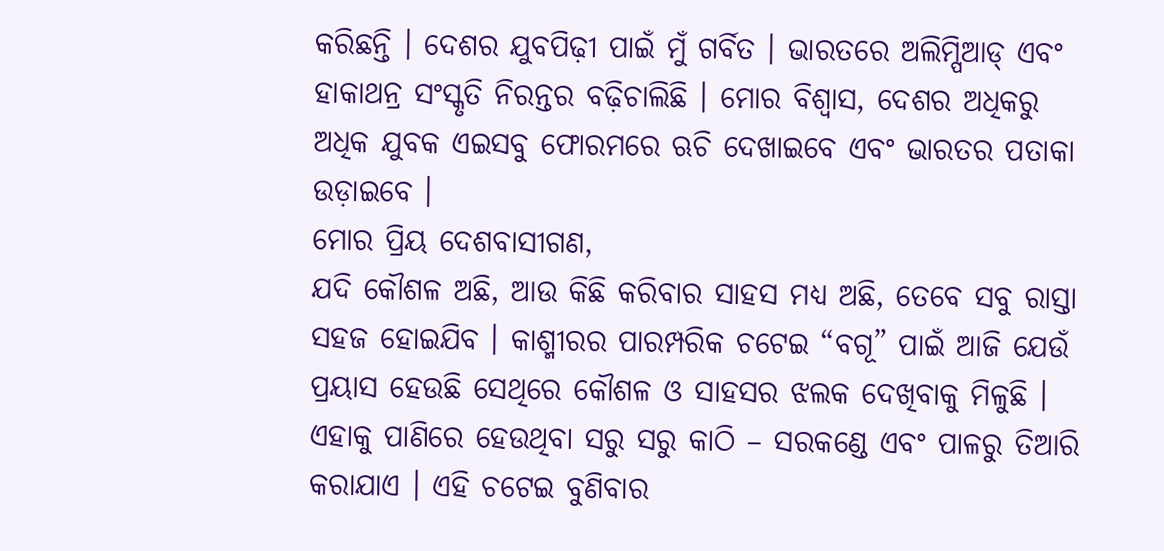କରିଛନ୍ତି । ଦେଶର ଯୁବପିଢ଼ୀ ପାଇଁ ମୁଁ ଗର୍ବିତ । ଭାରତରେ ଅଲିମ୍ପିଆଡ୍ ଏବଂ ହାକାଥନ୍ର ସଂସ୍କୃତି ନିରନ୍ତର ବଢ଼ିଚାଲିଛି । ମୋର ବିଶ୍ୱାସ, ଦେଶର ଅଧିକରୁ ଅଧିକ ଯୁବକ ଏଇସବୁ ଫୋରମରେ ଋଚି ଦେଖାଇବେ ଏବଂ ଭାରତର ପତାକା ଉଡ଼ାଇବେ ।
ମୋର ପ୍ରିୟ ଦେଶବାସୀଗଣ,
ଯଦି କୌଶଳ ଅଛି, ଆଉ କିଛି କରିବାର ସାହସ ମଧ୍ୟ ଅଛି, ତେବେ ସବୁ ରାସ୍ତା ସହଜ ହୋଇଯିବ । କାଶ୍ମୀରର ପାରମ୍ପରିକ ଚଟେଇ “ବଗୂ” ପାଇଁ ଆଜି ଯେଉଁ ପ୍ରୟାସ ହେଉଛି ସେଥିରେ କୌଶଳ ଓ ସାହସର ଝଲକ ଦେଖିବାକୁ ମିଳୁଛି । ଏହାକୁ ପାଣିରେ ହେଉଥିବା ସରୁ ସରୁ କାଠି – ସରକଣ୍ଡେ ଏବଂ ପାଳରୁ ତିଆରି କରାଯାଏ । ଏହି ଚଟେଇ ବୁଣିବାର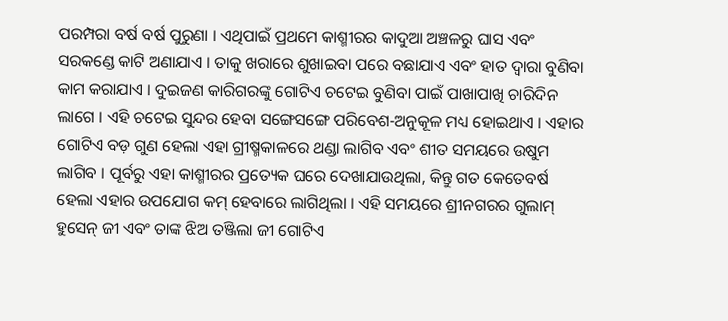ପରମ୍ପରା ବର୍ଷ ବର୍ଷ ପୁରୁଣା । ଏଥିପାଇଁ ପ୍ରଥମେ କାଶ୍ମୀରର କାଦୁଆ ଅଞ୍ଚଳରୁ ଘାସ ଏବଂ ସରକଣ୍ଡେ କାଟି ଅଣାଯାଏ । ତାକୁ ଖରାରେ ଶୁଖାଇବା ପରେ ବଛାଯାଏ ଏବଂ ହାତ ଦ୍ୱାରା ବୁଣିବା କାମ କରାଯାଏ । ଦୁଇଜଣ କାରିଗରଙ୍କୁ ଗୋଟିଏ ଚଟେଇ ବୁଣିବା ପାଇଁ ପାଖାପାଖି ଚାରିଦିନ ଲାଗେ । ଏହି ଚଟେଇ ସୁନ୍ଦର ହେବା ସଙ୍ଗେସଙ୍ଗେ ପରିବେଶ-ଅନୁକୂଳ ମଧ୍ୟ ହୋଇଥାଏ । ଏହାର ଗୋଟିଏ ବଡ଼ ଗୁଣ ହେଲା ଏହା ଗ୍ରୀଷ୍ମକାଳରେ ଥଣ୍ଡା ଲାଗିବ ଏବଂ ଶୀତ ସମୟରେ ଉଷୁମ ଲାଗିବ । ପୂର୍ବରୁ ଏହା କାଶ୍ମୀରର ପ୍ରତ୍ୟେକ ଘରେ ଦେଖାଯାଉଥିଲା, କିନ୍ତୁ ଗତ କେତେବର୍ଷ ହେଲା ଏହାର ଉପଯୋଗ କମ୍ ହେବାରେ ଲାଗିଥିଲା । ଏହି ସମୟରେ ଶ୍ରୀନଗରର ଗୁଲାମ୍ ହୁସେନ୍ ଜୀ ଏବଂ ତାଙ୍କ ଝିଅ ତଞ୍ଜିଲା ଜୀ ଗୋଟିଏ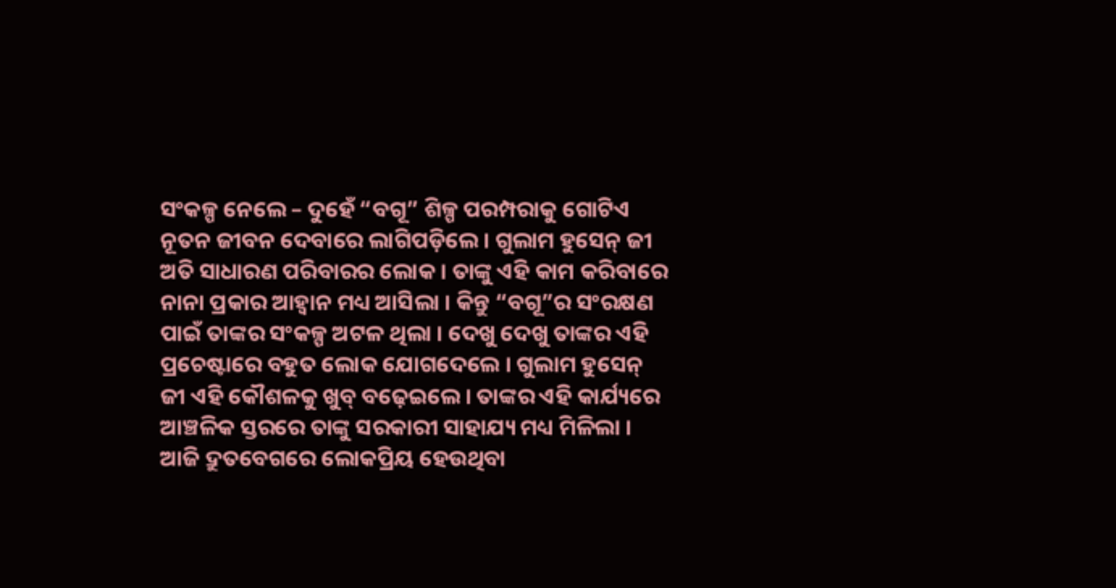ସଂକଳ୍ପ ନେଲେ – ଦୁହେଁ “ବଗୂ” ଶିଳ୍ପ ପରମ୍ପରାକୁ ଗୋଟିଏ ନୂତନ ଜୀବନ ଦେବାରେ ଲାଗିପଡ଼ିଲେ । ଗୁଲାମ ହୁସେନ୍ ଜୀ ଅତି ସାଧାରଣ ପରିବାରର ଲୋକ । ତାଙ୍କୁ ଏହି କାମ କରିବାରେ ନାନା ପ୍ରକାର ଆହ୍ୱାନ ମଧ୍ୟ ଆସିଲା । କିନ୍ତୁ “ବଗୂ”ର ସଂରକ୍ଷଣ ପାଇଁ ତାଙ୍କର ସଂକଳ୍ପ ଅଟଳ ଥିଲା । ଦେଖୁ ଦେଖୁ ତାଙ୍କର ଏହି ପ୍ରଚେଷ୍ଟାରେ ବହୁତ ଲୋକ ଯୋଗଦେଲେ । ଗୁଲାମ ହୁସେନ୍ ଜୀ ଏହି କୌଶଳକୁ ଖୁବ୍ ବଢ଼େଇଲେ । ତାଙ୍କର ଏହି କାର୍ଯ୍ୟରେ ଆଞ୍ଚଳିକ ସ୍ତରରେ ତାଙ୍କୁ ସରକାରୀ ସାହାଯ୍ୟ ମଧ୍ୟ ମିଳିଲା । ଆଜି ଦ୍ରୁତବେଗରେ ଲୋକପ୍ରିୟ ହେଉଥିବା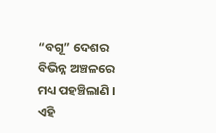“ବଗୂ” ଦେଶର ବିଭିନ୍ନ ଅଞ୍ଚଳରେ ମଧ୍ୟ ପହଞ୍ଚିଲାଣି । ଏହି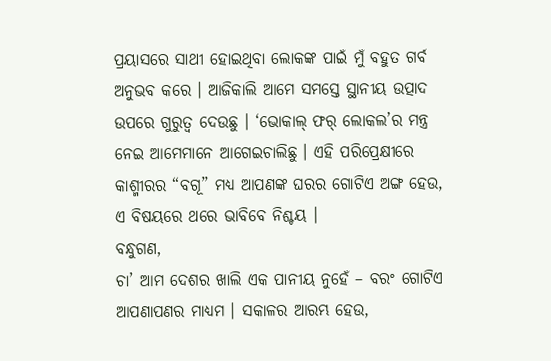ପ୍ରୟାସରେ ସାଥୀ ହୋଇଥିବା ଲୋକଙ୍କ ପାଇଁ ମୁଁ ବହୁତ ଗର୍ବ ଅନୁଭବ କରେ । ଆଜିକାଲି ଆମେ ସମସ୍ତେ ସ୍ଥାନୀୟ ଉତ୍ପାଦ ଉପରେ ଗୁରୁତ୍ୱ ଦେଉଛୁ । ‘ଭୋକାଲ୍ ଫର୍ ଲୋକଲ’ର ମନ୍ତ୍ର ନେଇ ଆମେମାନେ ଆଗେଇଚାଲିଛୁ । ଏହି ପରିପ୍ରେକ୍ଷୀରେ କାଶ୍ମୀରର “ବଗୂ” ମଧ୍ୟ ଆପଣଙ୍କ ଘରର ଗୋଟିଏ ଅଙ୍ଗ ହେଉ, ଏ ବିଷୟରେ ଥରେ ଭାବିବେ ନିଶ୍ଚୟ ।
ବନ୍ଧୁଗଣ,
ଚା’ ଆମ ଦେଶର ଖାଲି ଏକ ପାନୀୟ ନୁହେଁ – ବରଂ ଗୋଟିଏ ଆପଣାପଣର ମାଧ୍ୟମ । ସକାଳର ଆରମ୍ଭ ହେଉ,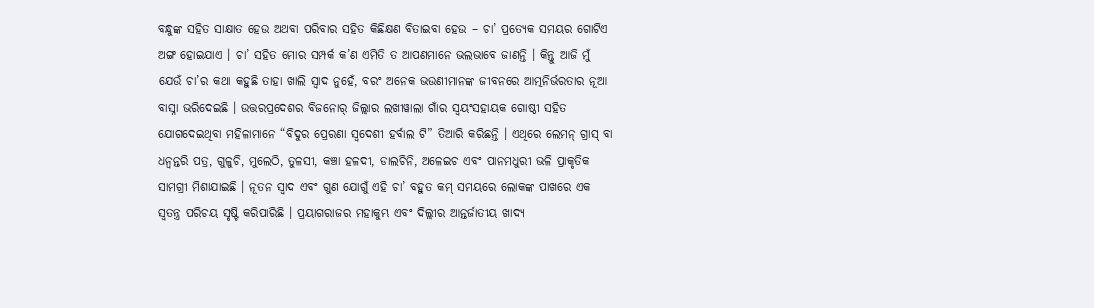ବନ୍ଧୁଙ୍କ ସହିତ ସାକ୍ଷାତ ହେଉ ଅଥବା ପରିବାର ସହିତ କିଛିକ୍ଷଣ ବିତାଇବା ହେଉ – ଚା’ ପ୍ରତ୍ୟେକ ସମୟର ଗୋଟିଏ ଅଙ୍ଗ ହୋଇଯାଏ । ଚା’ ସହିତ ମୋର ସମ୍ପର୍କ କ’ଣ ଏମିତି ତ ଆପଣମାନେ ଭଲଭାବେ ଜାଣନ୍ତି । କିନ୍ତୁ ଆଜି ମୁଁ ଯେଉଁ ଚା’ର କଥା କହୁଛି ତାହା ଖାଲି ସ୍ୱାଦ ନୁହେଁ, ବରଂ ଅନେକ ଭଉଣୀମାନଙ୍କ ଜୀବନରେ ଆତ୍ମନିର୍ଭରତାର ନୂଆ ବାସ୍ନା ଭରିଦେଇଛି । ଉତ୍ତରପ୍ରଦେଶର ବିଜନୋର୍ ଜିଲ୍ଲାର ଲଖୀୱାଲା ଗାଁର ସ୍ୱୟଂସହାୟକ ଗୋଷ୍ଠୀ ସହିତ ଯୋଗଦେଇଥିବା ମହିଳାମାନେ “ବିଦୁର ପ୍ରେରଣା ସ୍ୱଦେଶୀ ହର୍ବାଲ ଟି” ତିଆରି କରିଛନ୍ତି । ଏଥିରେ ଲେମନ୍ ଗ୍ରାସ୍ ବା ଧନ୍ୱନ୍ତରି ପତ୍ର, ଗୁଳୁଚି, ମୁଲେଠି, ତୁଳସୀ, କଞ୍ଚା ହଳଦୀ, ଡାଲଚିନି, ଅଳେଇଚ ଏବଂ ପାନମଧୁରୀ ଭଳି ପ୍ରାକୃତିକ ସାମଗ୍ରୀ ମିଶାଯାଇଛି । ନୂତନ ସ୍ୱାଦ ଏବଂ ଗୁଣ ଯୋଗୁଁ ଏହି ଚା’ ବହୁତ କମ୍ ସମୟରେ ଲୋକଙ୍କ ପାଖରେ ଏକ ସ୍ୱତନ୍ତ୍ର ପରିଚୟ ସୃଷ୍ଟି କରିପାରିଛି । ପ୍ରୟାଗରାଜର ମହାକୁମ୍ଭ ଏବଂ ଦିଲ୍ଲୀର ଆନ୍ତର୍ଜାତୀୟ ଖାଦ୍ୟ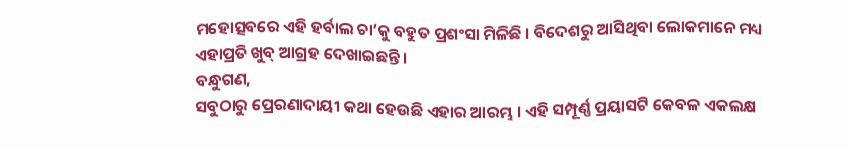ମହୋତ୍ସବରେ ଏହି ହର୍ବାଲ ଚା’କୁ ବହୁତ ପ୍ରଶଂସା ମିଳିଛି । ବିଦେଶରୁ ଆସିଥିବା ଲୋକମାନେ ମଧ୍ୟ ଏହାପ୍ରତି ଖୁବ୍ ଆଗ୍ରହ ଦେଖାଇଛନ୍ତି ।
ବନ୍ଧୁଗଣ,
ସବୁଠାରୁ ପ୍ରେରଣାଦାୟୀ କଥା ହେଉଛି ଏହାର ଆରମ୍ଭ । ଏହି ସମ୍ପୂର୍ଣ୍ଣ ପ୍ରୟାସଟି କେବଳ ଏକଲକ୍ଷ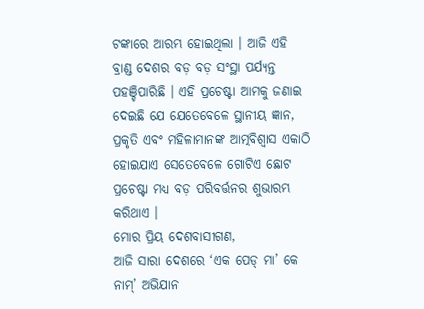ଟଙ୍କାରେ ଆରମ୍ଭ ହୋଇଥିଲା । ଆଜି ଏହି ବ୍ରାଣ୍ଡ ଦେଶର ବଡ଼ ବଡ଼ ସଂସ୍ଥା ପର୍ଯ୍ୟନ୍ତ ପହଞ୍ଚିପାରିଛି । ଏହି ପ୍ରଚେଷ୍ଟା ଆମକୁ ଜଣାଇ ଦେଇଛି ଯେ ଯେତେବେଳେ ସ୍ଥାନୀୟ ଜ୍ଞାନ, ପ୍ରକୃତି ଏବଂ ମହିଳାମାନଙ୍କ ଆତ୍ମବିଶ୍ୱାସ ଏକାଠି ହୋଇଯାଏ ସେତେବେଳେ ଗୋଟିଏ ଛୋଟ ପ୍ରଚେଷ୍ଟା ମଧ୍ୟ ବଡ଼ ପରିବର୍ତ୍ତନର ଶୁଭାରମ୍ଭ କରିଥାଏ ।
ମୋର ପ୍ରିୟ ଦେଶବାସୀଗଣ,
ଆଜି ସାରା ଦେଶରେ ‘ଏକ ପେଡ୍ ମା’ କେ ନାମ୍’ ଅଭିଯାନ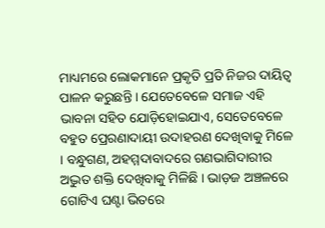ମାଧ୍ୟମରେ ଲୋକମାନେ ପ୍ରକୃତି ପ୍ରତି ନିଜର ଦାୟିତ୍ୱ ପାଳନ କରୁଛନ୍ତି । ଯେତେବେଳେ ସମାଜ ଏହି ଭାବନା ସହିତ ଯୋଡ଼ିହୋଇଯାଏ, ସେତେବେଳେ ବହୁତ ପ୍ରେରଣାଦାୟୀ ଉଦାହରଣ ଦେଖିବାକୁ ମିଳେ । ବନ୍ଧୁଗଣ, ଅହମ୍ମଦାବାଦରେ ଗଣଭାଗିଦାରୀର ଅଦ୍ଭୁତ ଶକ୍ତି ଦେଖିବାକୁ ମିଳିଛି । ଭାଡ଼ଜ ଅଞ୍ଚଳରେ ଗୋଟିଏ ଘଣ୍ଟା ଭିତରେ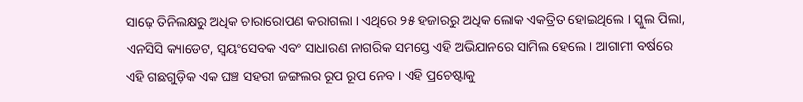ସାଢ଼େ ତିନିଲକ୍ଷରୁ ଅଧିକ ଚାରାରୋପଣ କରାଗଲା । ଏଥିରେ ୨୫ ହଜାରରୁ ଅଧିକ ଲୋକ ଏକତ୍ରିତ ହୋଇଥିଲେ । ସ୍କୁଲ ପିଲା, ଏନସିସି କ୍ୟାଡେଟ, ସ୍ୱୟଂସେବକ ଏବଂ ସାଧାରଣ ନାଗରିକ ସମସ୍ତେ ଏହି ଅଭିଯାନରେ ସାମିଲ ହେଲେ । ଆଗାମୀ ବର୍ଷରେ ଏହି ଗଛଗୁଡ଼ିକ ଏକ ଘଞ୍ଚ ସହରୀ ଜଙ୍ଗଲର ରୂପ ରୂପ ନେବ । ଏହି ପ୍ରଚେଷ୍ଟାକୁ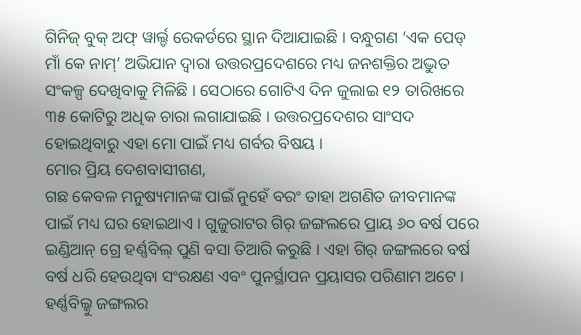ଗିନିଜ୍ ବୁକ୍ ଅଫ୍ ୱାର୍ଲ୍ଡ ରେକର୍ଡରେ ସ୍ଥାନ ଦିଆଯାଇଛି । ବନ୍ଧୁଗଣ ‘ଏକ ପେଡ୍ ମାଁ କେ ନାମ୍’ ଅଭିଯାନ ଦ୍ୱାରା ଉତ୍ତରପ୍ରଦେଶରେ ମଧ୍ୟ ଜନଶକ୍ତିର ଅଦ୍ଭୁତ ସଂକଳ୍ପ ଦେଖିବାକୁ ମିଳିଛି । ସେଠାରେ ଗୋଟିଏ ଦିନ ଜୁଲାଇ ୧୨ ତାରିଖରେ ୩୫ କୋଟିରୁ ଅଧିକ ଚାରା ଲଗାଯାଇଛି । ଉତ୍ତରପ୍ରଦେଶର ସାଂସଦ ହୋଇଥିବାରୁ ଏହା ମୋ ପାଇଁ ମଧ୍ୟ ଗର୍ବର ବିଷୟ ।
ମୋର ପ୍ରିୟ ଦେଶବାସୀଗଣ,
ଗଛ କେବଳ ମନୁଷ୍ୟମାନଙ୍କ ପାଇଁ ନୁହେଁ ବରଂ ତାହା ଅଗଣିତ ଜୀବମାନଙ୍କ ପାଇଁ ମଧ୍ୟ ଘର ହୋଇଥାଏ । ଗୁଜୁରାଟର ଗିର୍ ଜଙ୍ଗଲରେ ପ୍ରାୟ ୬୦ ବର୍ଷ ପରେ ଇଣ୍ଡିଆନ୍ ଗ୍ରେ ହର୍ଣ୍ଣବିଲ୍ ପୁଣି ବସା ତିଆରି କରୁଛି । ଏହା ଗିର୍ ଜଙ୍ଗଲରେ ବର୍ଷ ବର୍ଷ ଧରି ହେଉଥିବା ସଂରକ୍ଷଣ ଏବଂ ପୁନର୍ସ୍ଥାପନ ପ୍ରୟାସର ପରିଣାମ ଅଟେ । ହର୍ଣ୍ଣବିଲ୍କୁ ଜଙ୍ଗଲର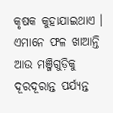କୃଷକ କୁହାଯାଇଥାଏ । ଏମାନେ ଫଳ ଖାଆନ୍ତି ଆଉ ମଞ୍ଜିଗୁଡ଼ିକୁ ଦୂରଦୂରାନ୍ତ ପର୍ଯ୍ୟନ୍ତ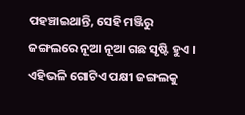ପହଞ୍ଚାଇଥାନ୍ତି, ସେହି ମଞ୍ଜିରୁ ଜଙ୍ଗଲରେ ନୂଆ ନୂଆ ଗଛ ସୃଷ୍ଟି ହୁଏ । ଏହିଭଳି ଗୋଟିଏ ପକ୍ଷୀ ଜଙ୍ଗଲକୁ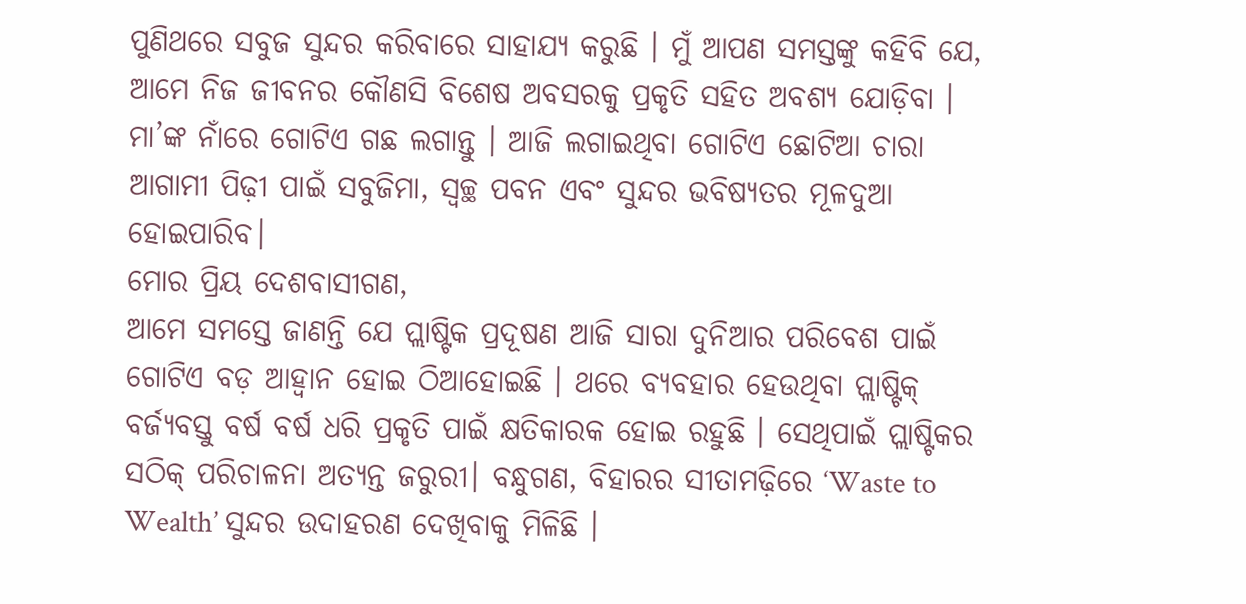ପୁଣିଥରେ ସବୁଜ ସୁନ୍ଦର କରିବାରେ ସାହାଯ୍ୟ କରୁଛି । ମୁଁ ଆପଣ ସମସ୍ତଙ୍କୁ କହିବି ଯେ, ଆମେ ନିଜ ଜୀବନର କୌଣସି ବିଶେଷ ଅବସରକୁ ପ୍ରକୃତି ସହିତ ଅବଶ୍ୟ ଯୋଡ଼ିବା । ମା’ଙ୍କ ନାଁରେ ଗୋଟିଏ ଗଛ ଲଗାନ୍ତୁ । ଆଜି ଲଗାଇଥିବା ଗୋଟିଏ ଛୋଟିଆ ଚାରା ଆଗାମୀ ପିଢ଼ୀ ପାଇଁ ସବୁଜିମା, ସ୍ୱଚ୍ଛ ପବନ ଏବଂ ସୁନ୍ଦର ଭବିଷ୍ୟତର ମୂଳଦୁଆ ହୋଇପାରିବ।
ମୋର ପ୍ରିୟ ଦେଶବାସୀଗଣ,
ଆମେ ସମସ୍ତେ ଜାଣନ୍ତି ଯେ ପ୍ଲାଷ୍ଟିକ ପ୍ରଦୂଷଣ ଆଜି ସାରା ଦୁନିଆର ପରିବେଶ ପାଇଁ ଗୋଟିଏ ବଡ଼ ଆହ୍ୱାନ ହୋଇ ଠିଆହୋଇଛି । ଥରେ ବ୍ୟବହାର ହେଉଥିବା ପ୍ଲାଷ୍ଟିକ୍ ବର୍ଜ୍ୟବସ୍ତୁ ବର୍ଷ ବର୍ଷ ଧରି ପ୍ରକୃତି ପାଇଁ କ୍ଷତିକାରକ ହୋଇ ରହୁଛି । ସେଥିପାଇଁ ପ୍ଲାଷ୍ଟିକର ସଠିକ୍ ପରିଚାଳନା ଅତ୍ୟନ୍ତ ଜରୁରୀ। ବନ୍ଧୁଗଣ, ବିହାରର ସୀତାମଢ଼ିରେ ‘Waste to Wealth’ ସୁନ୍ଦର ଉଦାହରଣ ଦେଖିବାକୁ ମିଳିଛି ।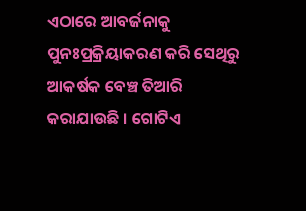ଏଠାରେ ଆବର୍ଜନାକୁ ପୁନଃପ୍ରକ୍ରିୟାକରଣ କରି ସେଥିରୁ ଆକର୍ଷକ ବେଞ୍ଚ ତିଆରି କରାଯାଉଛି । ଗୋଟିଏ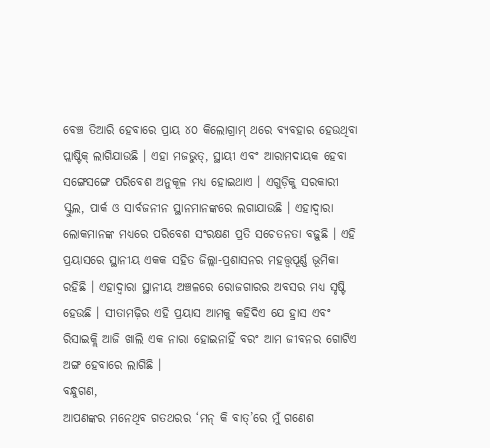ବେଞ୍ଚ ତିଆରି ହେବାରେ ପ୍ରାୟ ୪୦ କିଲୋଗ୍ରାମ୍ ଥରେ ବ୍ୟବହାର ହେଉଥିବା ପ୍ଲାଷ୍ଟିକ୍ ଲାଗିଯାଉଛି । ଏହା ମଜଭୁତ୍, ସ୍ଥାୟୀ ଏବଂ ଆରାମଦାୟକ ହେବା ସଙ୍ଗେସଙ୍ଗେ ପରିବେଶ ଅନୁକୂଳ ମଧ୍ୟ ହୋଇଥାଏ । ଏଗୁଡ଼ିକୁ ସରକାରୀ ସ୍କୁଲ, ପାର୍କ ଓ ସାର୍ବଜନୀନ ସ୍ଥାନମାନଙ୍କରେ ଲଗାଯାଉଛି । ଏହାଦ୍ୱାରା ଲୋକମାନଙ୍କ ମଧ୍ୟରେ ପରିବେଶ ସଂରକ୍ଷଣ ପ୍ରତି ସଚେତନତା ବଢ଼ୁଛି । ଏହି ପ୍ରୟାସରେ ସ୍ଥାନୀୟ ଏକକ ସହିତ ଜିଲ୍ଲା-ପ୍ରଶାସନର ମହତ୍ତ୍ୱପୂର୍ଣ୍ଣ ଭୂମିକା ରହିଛି । ଏହାଦ୍ୱାରା ସ୍ଥାନୀୟ ଅଞ୍ଚଳରେ ରୋଜଗାରର ଅବସର ମଧ୍ୟ ସୃଷ୍ଟି ହେଉଛି । ସୀତାମଢ଼ିର ଏହି ପ୍ରୟାସ ଆମକୁ କହିଦିଏ ଯେ ହ୍ରାସ ଏବଂ ରିସାଇକ୍ଲି ଆଜି ଖାଲି ଏକ ନାରା ହୋଇନାହିଁ ବରଂ ଆମ ଜୀବନର ଗୋଟିଏ ଅଙ୍ଗ ହେବାରେ ଲାଗିଛି ।
ବନ୍ଧୁଗଣ,
ଆପଣଙ୍କର ମନେଥିବ ଗତଥରର ‘ମନ୍ କି ବାତ୍’ରେ ମୁଁ ଗଣେଶ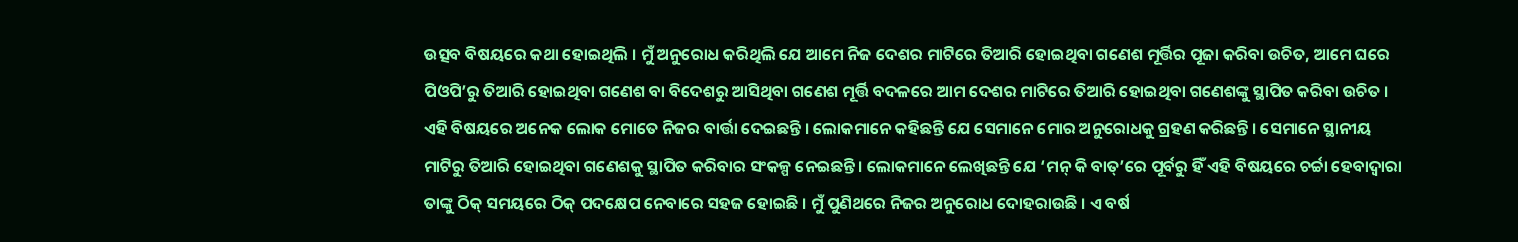ଉତ୍ସବ ବିଷୟରେ କଥା ହୋଇଥିଲି । ମୁଁ ଅନୁରୋଧ କରିଥିଲି ଯେ ଆମେ ନିଜ ଦେଶର ମାଟିରେ ତିଆରି ହୋଇଥିବା ଗଣେଶ ମୂର୍ତ୍ତିର ପୂଜା କରିବା ଉଚିତ, ଆମେ ଘରେ ପିଓପି’ରୁ ତିଆରି ହୋଇଥିବା ଗଣେଶ ବା ବିଦେଶରୁ ଆସିଥିବା ଗଣେଶ ମୂର୍ତ୍ତି ବଦଳରେ ଆମ ଦେଶର ମାଟିରେ ତିଆରି ହୋଇଥିବା ଗଣେଶଙ୍କୁ ସ୍ଥାପିତ କରିବା ଉଚିତ । ଏହି ବିଷୟରେ ଅନେକ ଲୋକ ମୋତେ ନିଜର ବାର୍ତ୍ତା ଦେଇଛନ୍ତି । ଲୋକମାନେ କହିଛନ୍ତି ଯେ ସେମାନେ ମୋର ଅନୁରୋଧକୁ ଗ୍ରହଣ କରିଛନ୍ତି । ସେମାନେ ସ୍ଥାନୀୟ ମାଟିରୁ ତିଆରି ହୋଇଥିବା ଗଣେଶକୁ ସ୍ଥାପିତ କରିବାର ସଂକଳ୍ପ ନେଇଛନ୍ତି । ଲୋକମାନେ ଲେଖିଛନ୍ତି ଯେ ‘ମନ୍ କି ବାତ୍’ରେ ପୂର୍ବରୁ ହିଁ ଏହି ବିଷୟରେ ଚର୍ଚ୍ଚା ହେବାଦ୍ୱାରା ତାଙ୍କୁ ଠିକ୍ ସମୟରେ ଠିକ୍ ପଦକ୍ଷେପ ନେବାରେ ସହଜ ହୋଇଛି । ମୁଁ ପୁଣିଥରେ ନିଜର ଅନୁରୋଧ ଦୋହରାଉଛି । ଏ ବର୍ଷ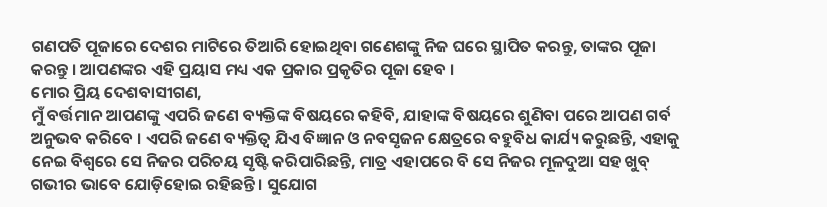ଗଣପତି ପୂଜାରେ ଦେଶର ମାଟିରେ ତିଆରି ହୋଇଥିବା ଗଣେଶଙ୍କୁ ନିଜ ଘରେ ସ୍ଥାପିତ କରନ୍ତୁ, ତାଙ୍କର ପୂଜା କରନ୍ତୁ । ଆପଣଙ୍କର ଏହି ପ୍ରୟାସ ମଧ୍ୟ ଏକ ପ୍ରକାର ପ୍ରକୃତିର ପୂଜା ହେବ ।
ମୋର ପ୍ରିୟ ଦେଶବାସୀଗଣ,
ମୁଁ ବର୍ତ୍ତମାନ ଆପଣଙ୍କୁ ଏପରି ଜଣେ ବ୍ୟକ୍ତିଙ୍କ ବିଷୟରେ କହିବି, ଯାହାଙ୍କ ବିଷୟରେ ଶୁଣିବା ପରେ ଆପଣ ଗର୍ବ ଅନୁଭବ କରିବେ । ଏପରି ଜଣେ ବ୍ୟକ୍ତିତ୍ୱ ଯିଏ ବିଜ୍ଞାନ ଓ ନବସୃଜନ କ୍ଷେତ୍ରରେ ବହୁବିଧ କାର୍ଯ୍ୟ କରୁଛନ୍ତି, ଏହାକୁ ନେଇ ବିଶ୍ୱରେ ସେ ନିଜର ପରିଚୟ ସୃଷ୍ଟି କରିପାରିଛନ୍ତି, ମାତ୍ର ଏହାପରେ ବି ସେ ନିଜର ମୂଳଦୁଆ ସହ ଖୁବ୍ ଗଭୀର ଭାବେ ଯୋଡ଼ିହୋଇ ରହିଛନ୍ତି । ସୁଯୋଗ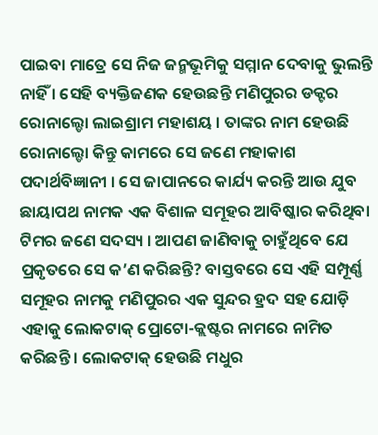ପାଇବା ମାତ୍ରେ ସେ ନିଜ ଜନ୍ମଭୂମିକୁ ସମ୍ମାନ ଦେବାକୁ ଭୁଲନ୍ତି ନାହିଁ । ସେହି ବ୍ୟକ୍ତିଜଣକ ହେଉଛନ୍ତି ମଣିପୁରର ଡକ୍ଟର ରୋନାଲ୍ଡୋ ଲାଇଶ୍ରାମ ମହାଶୟ । ତାଙ୍କର ନାମ ହେଉଛି ରୋନାଲ୍ଡୋ କିନ୍ତୁ କାମରେ ସେ ଜଣେ ମହାକାଶ ପଦାର୍ଥବିଜ୍ଞାନୀ । ସେ ଜାପାନରେ କାର୍ଯ୍ୟ କରନ୍ତି ଆଉ ଯୁବ ଛାୟାପଥ ନାମକ ଏକ ବିଶାଳ ସମୂହର ଆବିଷ୍କାର କରିଥିବା ଟିମର ଜଣେ ସଦସ୍ୟ । ଆପଣ ଜାଣିବାକୁ ଚାହୁଁଥିବେ ଯେ ପ୍ରକୃତରେ ସେ କ’ଣ କରିଛନ୍ତି? ବାସ୍ତବରେ ସେ ଏହି ସମ୍ପୂର୍ଣ୍ଣ ସମୂହର ନାମକୁ ମଣିପୁରର ଏକ ସୁନ୍ଦର ହ୍ରଦ ସହ ଯୋଡ଼ି ଏହାକୁ ଲୋକଟାକ୍ ପ୍ରୋଟୋ-କ୍ଲଷ୍ଟର ନାମରେ ନାମିତ କରିଛନ୍ତି । ଲୋକଟାକ୍ ହେଉଛି ମଧୁର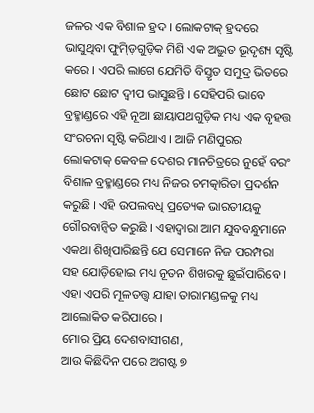ଜଳର ଏକ ବିଶାଳ ହ୍ରଦ । ଲୋକଟାକ୍ ହ୍ରଦରେ ଭାସୁଥିବା ଫୁମ୍ଡ଼ିଗୁଡ଼ିକ ମିଶି ଏକ ଅଦ୍ଭୁତ ଭୂଦୃଶ୍ୟ ସୃଷ୍ଟି କରେ । ଏପରି ଲାଗେ ଯେମିତି ବିସ୍ତୃତ ସମୁଦ୍ର ଭିତରେ ଛୋଟ ଛୋଟ ଦ୍ୱୀପ ଭାସୁଛନ୍ତି । ସେହିପରି ଭାବେ ବ୍ରହ୍ମାଣ୍ଡରେ ଏହି ନୂଆ ଛାୟାପଥଗୁଡ଼ିକ ମଧ୍ୟ ଏକ ବୃହତ୍ତ ସଂରଚନା ସୃଷ୍ଟି କରିଥାଏ । ଆଜି ମଣିପୁରର ଲୋକଟାକ୍ କେବଳ ଦେଶର ମାନଚିତ୍ରରେ ନୁହେଁ ବରଂ ବିଶାଳ ବ୍ରହ୍ମାଣ୍ଡରେ ମଧ୍ୟ ନିଜର ଚମତ୍କାରିତା ପ୍ରଦର୍ଶନ କରୁଛି । ଏହି ଉପଲବଧି ପ୍ରତ୍ୟେକ ଭାରତୀୟକୁ ଗୌରବାନ୍ୱିତ କରୁଛି । ଏହାଦ୍ୱାରା ଆମ ଯୁବବନ୍ଧୁମାନେ ଏକଥା ଶିଖିପାରିଛନ୍ତି ଯେ ସେମାନେ ନିଜ ପରମ୍ପରା ସହ ଯୋଡ଼ିହୋଇ ମଧ୍ୟ ନୂତନ ଶିଖରକୁ ଛୁଇଁପାରିବେ । ଏହା ଏପରି ମୂଳତତ୍ତ୍ୱ ଯାହା ତାରାମଣ୍ଡଳକୁ ମଧ୍ୟ ଆଲୋକିତ କରିପାରେ ।
ମୋର ପ୍ରିୟ ଦେଶବାସୀଗଣ,
ଆଉ କିଛିଦିନ ପରେ ଅଗଷ୍ଟ ୭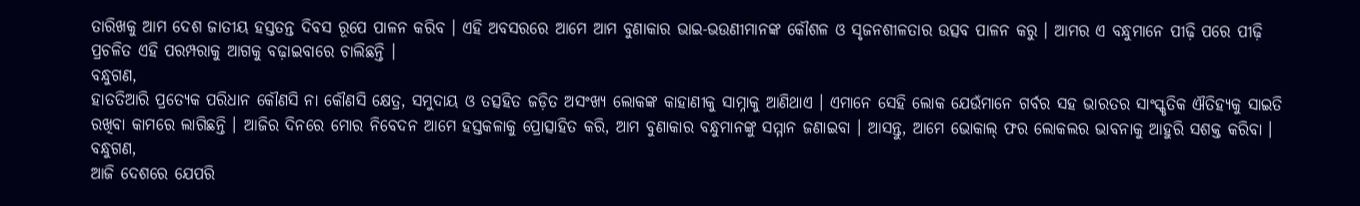ତାରିଖକୁ ଆମ ଦେଶ ଜାତୀୟ ହସ୍ତତନ୍ତ ଦିବସ ରୂପେ ପାଳନ କରିବ । ଏହି ଅବସରରେ ଆମେ ଆମ ବୁଣାକାର ଭାଇ-ଭଉଣୀମାନଙ୍କ କୌଶଳ ଓ ସୃଜନଶୀଳତାର ଉତ୍ସବ ପାଳନ କରୁ । ଆମର ଏ ବନ୍ଧୁମାନେ ପୀଢ଼ି ପରେ ପୀଢ଼ି ପ୍ରଚଳିତ ଏହି ପରମ୍ପରାକୁ ଆଗକୁ ବଢ଼ାଇବାରେ ଚାଲିଛନ୍ତି ।
ବନ୍ଧୁଗଣ,
ହାତତିଆରି ପ୍ରତ୍ୟେକ ପରିଧାନ କୌଣସି ନା କୌଣସି କ୍ଷେତ୍ର, ସମୁଦାୟ ଓ ତତ୍ସହିତ ଜଡ଼ିତ ଅସଂଖ୍ୟ ଲୋକଙ୍କ କାହାଣୀକୁ ସାମ୍ନାକୁ ଆଣିଥାଏ । ଏମାନେ ସେହି ଲୋକ ଯେଉଁମାନେ ଗର୍ବର ସହ ଭାରତର ସାଂସ୍କୃତିକ ଐତିହ୍ୟକୁ ସାଇତି ରଖିବା କାମରେ ଲାଗିଛନ୍ତି । ଆଜିର ଦିନରେ ମୋର ନିବେଦନ ଆମେ ହସ୍ତକଳାକୁ ପ୍ରୋତ୍ସାହିତ କରି, ଆମ ବୁଣାକାର ବନ୍ଧୁମାନଙ୍କୁ ସମ୍ମାନ ଜଣାଇବା । ଆସନ୍ତୁ, ଆମେ ଭୋକାଲ୍ ଫର ଲୋକଲର ଭାବନାକୁ ଆହୁରି ସଶକ୍ତ କରିବା ।
ବନ୍ଧୁଗଣ,
ଆଜି ଦେଶରେ ଯେପରି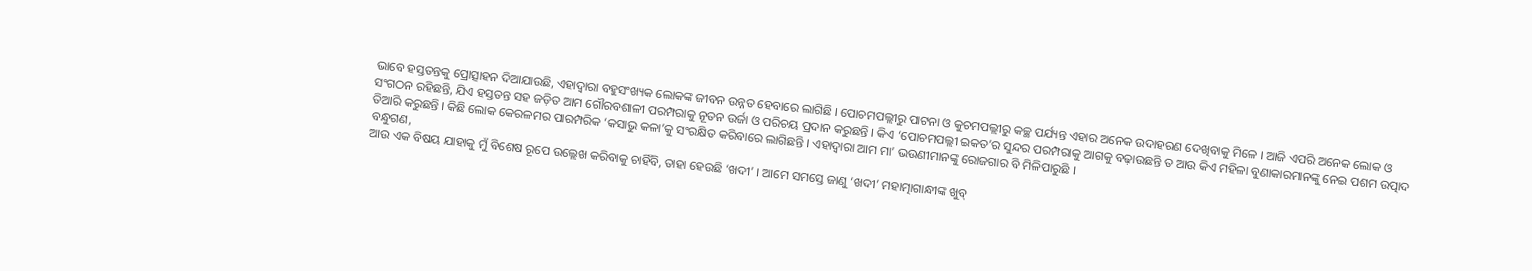ଭାବେ ହସ୍ତତନ୍ତକୁ ପ୍ରୋତ୍ସାହନ ଦିଆଯାଉଛି, ଏହାଦ୍ୱାରା ବହୁସଂଖ୍ୟକ ଲୋକଙ୍କ ଜୀବନ ଉନ୍ନତ ହେବାରେ ଲାଗିଛି । ପୋଚମପଲ୍ଲୀରୁ ପାଟନା ଓ କୁଚମପଲ୍ଲୀରୁ କଚ୍ଛ ପର୍ଯ୍ୟନ୍ତ ଏହାର ଅନେକ ଉଦାହରଣ ଦେଖିବାକୁ ମିଳେ । ଆଜି ଏପରି ଅନେକ ଲୋକ ଓ ସଂଗଠନ ରହିଛନ୍ତି, ଯିଏ ହସ୍ତତନ୍ତ ସହ ଜଡ଼ିତ ଆମ ଗୌରବଶାଳୀ ପରମ୍ପରାକୁ ନୂତନ ଉର୍ଜା ଓ ପରିଚୟ ପ୍ରଦାନ କରୁଛନ୍ତି । କିଏ ‘ପୋଚମପଲ୍ଲୀ ଇକତ’ର ସୁନ୍ଦର ପରମ୍ପରାକୁ ଆଗକୁ ବଢ଼ାଉଛନ୍ତି ତ ଆଉ କିଏ ମହିଳା ବୁଣାକାରମାନଙ୍କୁ ନେଇ ପଶମ ଉତ୍ପାଦ ତିଆରି କରୁଛନ୍ତି । କିଛି ଲୋକ କେରଳମର ପାରମ୍ପରିକ ‘କସାଭୁ କଳା’କୁ ସଂରକ୍ଷିତ କରିବାରେ ଲାଗିଛନ୍ତି । ଏହାଦ୍ୱାରା ଆମ ମା’ ଭଉଣୀମାନଙ୍କୁ ରୋଜଗାର ବି ମିଳିପାରୁଛି ।
ବନ୍ଧୁଗଣ,
ଆଉ ଏକ ବିଷୟ ଯାହାକୁ ମୁଁ ବିଶେଷ ରୂପେ ଉଲ୍ଲେଖ କରିବାକୁ ଚାହିଁବି, ତାହା ହେଉଛି ‘ଖଦୀ’ । ଆମେ ସମସ୍ତେ ଜାଣୁ ‘ଖଦୀ’ ମହାତ୍ମାଗାନ୍ଧୀଙ୍କ ଖୁବ୍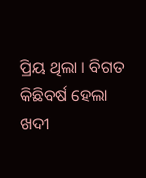ପ୍ରିୟ ଥିଲା । ବିଗତ କିଛିବର୍ଷ ହେଲା ଖଦୀ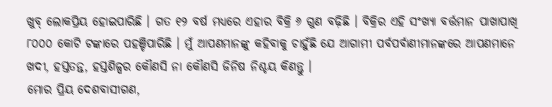ଖୁବ୍ ଲୋକପ୍ରିୟ ହୋଇପାରିଛି । ଗତ ୧୨ ବର୍ଷ ମଧ୍ୟରେ ଏହାର ବିକ୍ରି ୬ ଗୁଣ ବଢ଼ିଛି । ବିକ୍ରିର ଏହି ସଂଖ୍ୟା ବର୍ତ୍ତମାନ ପାଖାପାଖି ୮୦୦୦ କୋଟି ଟଙ୍କାରେ ପହଞ୍ଚିପାରିଛି । ମୁଁ ଆପଣମାନଙ୍କୁ କହିବାକୁ ଚାହୁଁଛି ଯେ ଆଗାମୀ ପର୍ବପର୍ବାଣୀମାନଙ୍କରେ ଆପଣମାନେ ଖଦୀ, ହସ୍ତତନ୍ତ, ହସ୍ତଶିଳ୍ପର କୌଣସି ନା କୌଣସି ଜିନିଷ ନିଶ୍ଚୟ କିଣନ୍ତୁ ।
ମୋର ପ୍ରିୟ ଦେଶବାସୀଗଣ,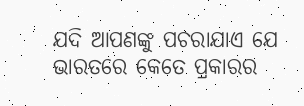ଯଦି ଆପଣଙ୍କୁ ପଚରାଯାଏ ଯେ ଭାରତରେ କେତେ ପ୍ରକାରର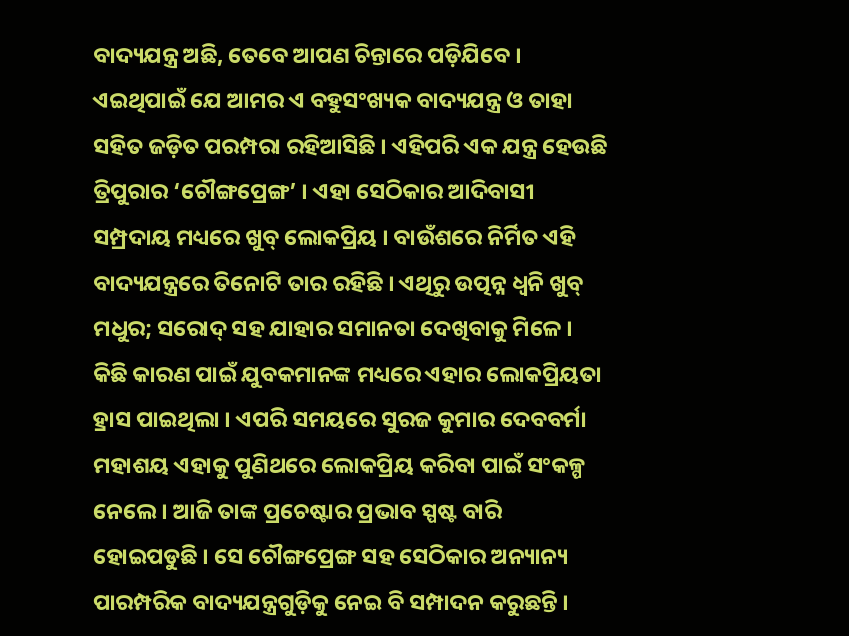ବାଦ୍ୟଯନ୍ତ୍ର ଅଛି, ତେବେ ଆପଣ ଚିନ୍ତାରେ ପଡ଼ିଯିବେ । ଏଇଥିପାଇଁ ଯେ ଆମର ଏ ବହୁସଂଖ୍ୟକ ବାଦ୍ୟଯନ୍ତ୍ର ଓ ତାହା ସହିତ ଜଡ଼ିତ ପରମ୍ପରା ରହିଆସିଛି । ଏହିପରି ଏକ ଯନ୍ତ୍ର ହେଉଛି ତ୍ରିପୁରାର ‘ଚୌଙ୍ଗପ୍ରେଙ୍ଗ’ । ଏହା ସେଠିକାର ଆଦିବାସୀ ସମ୍ପ୍ରଦାୟ ମଧ୍ୟରେ ଖୁବ୍ ଲୋକପ୍ରିୟ । ବାଉଁଶରେ ନିର୍ମିତ ଏହି ବାଦ୍ୟଯନ୍ତ୍ରରେ ତିନୋଟି ତାର ରହିଛି । ଏଥିରୁ ଉତ୍ପନ୍ନ ଧ୍ୱନି ଖୁବ୍ ମଧୁର; ସରୋଦ୍ ସହ ଯାହାର ସମାନତା ଦେଖିବାକୁ ମିଳେ । କିଛି କାରଣ ପାଇଁ ଯୁବକମାନଙ୍କ ମଧ୍ୟରେ ଏହାର ଲୋକପ୍ରିୟତା ହ୍ରାସ ପାଇଥିଲା । ଏପରି ସମୟରେ ସୁରଜ କୁମାର ଦେବବର୍ମା ମହାଶୟ ଏହାକୁ ପୁଣିଥରେ ଲୋକପ୍ରିୟ କରିବା ପାଇଁ ସଂକଳ୍ପ ନେଲେ । ଆଜି ତାଙ୍କ ପ୍ରଚେଷ୍ଟାର ପ୍ରଭାବ ସ୍ପଷ୍ଟ ବାରି ହୋଇପଡୁଛି । ସେ ଚୌଙ୍ଗପ୍ରେଙ୍ଗ ସହ ସେଠିକାର ଅନ୍ୟାନ୍ୟ ପାରମ୍ପରିକ ବାଦ୍ୟଯନ୍ତ୍ରଗୁଡ଼ିକୁ ନେଇ ବି ସମ୍ପାଦନ କରୁଛନ୍ତି ।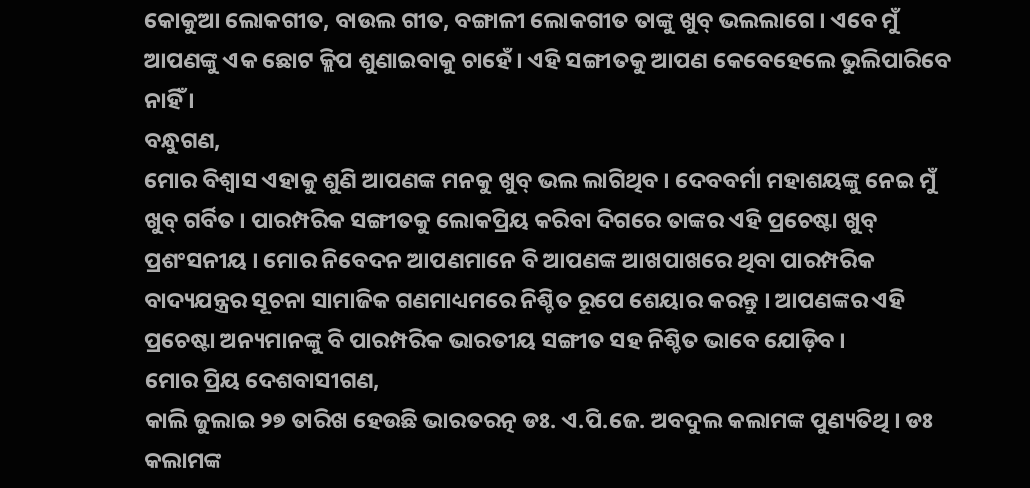କୋକୁଆ ଲୋକଗୀତ, ବାଉଲ ଗୀତ, ବଙ୍ଗାଳୀ ଲୋକଗୀତ ତାଙ୍କୁ ଖୁବ୍ ଭଲଲାଗେ । ଏବେ ମୁଁ ଆପଣଙ୍କୁ ଏକ ଛୋଟ କ୍ଲିପ ଶୁଣାଇବାକୁ ଚାହେଁ । ଏହି ସଙ୍ଗୀତକୁ ଆପଣ କେବେହେଲେ ଭୁଲିପାରିବେ ନାହିଁ ।
ବନ୍ଧୁଗଣ,
ମୋର ବିଶ୍ୱାସ ଏହାକୁ ଶୁଣି ଆପଣଙ୍କ ମନକୁ ଖୁବ୍ ଭଲ ଲାଗିଥିବ । ଦେବବର୍ମା ମହାଶୟଙ୍କୁ ନେଇ ମୁଁ ଖୁବ୍ ଗର୍ବିତ । ପାରମ୍ପରିକ ସଙ୍ଗୀତକୁ ଲୋକପ୍ରିୟ କରିବା ଦିଗରେ ତାଙ୍କର ଏହି ପ୍ରଚେଷ୍ଟା ଖୁବ୍ ପ୍ରଶଂସନୀୟ । ମୋର ନିବେଦନ ଆପଣମାନେ ବି ଆପଣଙ୍କ ଆଖପାଖରେ ଥିବା ପାରମ୍ପରିକ ବାଦ୍ୟଯନ୍ତ୍ରର ସୂଚନା ସାମାଜିକ ଗଣମାଧ୍ୟମରେ ନିଶ୍ଚିତ ରୂପେ ଶେୟାର କରନ୍ତୁ । ଆପଣଙ୍କର ଏହି ପ୍ରଚେଷ୍ଟା ଅନ୍ୟମାନଙ୍କୁ ବି ପାରମ୍ପରିକ ଭାରତୀୟ ସଙ୍ଗୀତ ସହ ନିଶ୍ଚିତ ଭାବେ ଯୋଡ଼ିବ ।
ମୋର ପ୍ରିୟ ଦେଶବାସୀଗଣ,
କାଲି ଜୁଲାଇ ୨୭ ତାରିଖ ହେଉଛି ଭାରତରତ୍ନ ଡଃ. ଏ.ପି.ଜେ. ଅବଦୁଲ କଲାମଙ୍କ ପୁଣ୍ୟତିଥି । ଡଃ କଲାମଙ୍କ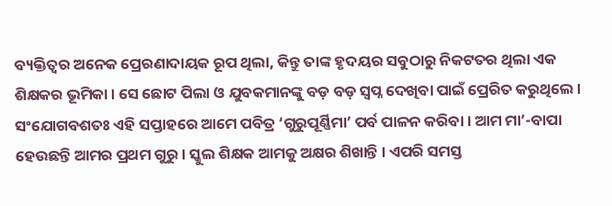ବ୍ୟକ୍ତିତ୍ୱର ଅନେକ ପ୍ରେରଣାଦାୟକ ରୂପ ଥିଲା, କିନ୍ତୁ ତାଙ୍କ ହୃଦୟର ସବୁଠାରୁ ନିକଟତର ଥିଲା ଏକ ଶିକ୍ଷକର ଭୂମିକା । ସେ ଛୋଟ ପିଲା ଓ ଯୁବକମାନଙ୍କୁ ବଡ଼ ବଡ଼ ସ୍ୱପ୍ନ ଦେଖିବା ପାଇଁ ପ୍ରେରିତ କରୁଥିଲେ । ସଂଯୋଗବଶତଃ ଏହି ସପ୍ତାହରେ ଆମେ ପବିତ୍ର ‘ଗୁରୁପୂର୍ଣ୍ଣିମା’ ପର୍ବ ପାଳନ କରିବା । ଆମ ମା’-ବାପା ହେଉଛନ୍ତି ଆମର ପ୍ରଥମ ଗୁରୁ । ସ୍କୁଲ ଶିକ୍ଷକ ଆମକୁ ଅକ୍ଷର ଶିଖାନ୍ତି । ଏପରି ସମସ୍ତ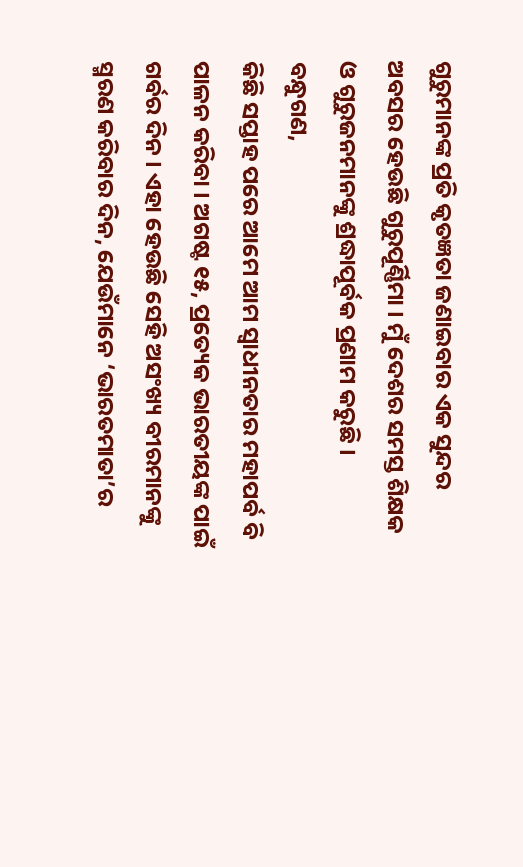ଗୁରୁମାନଙ୍କ ପ୍ରତି କୃତଜ୍ଞତା ଜଣାଇବାର ଏକ ସୁନ୍ଦର ଅବସର ହେଉଛି ଗୁରୁପୂର୍ଣ୍ଣିମା । ମୁଁ ଦେଶର ସମସ୍ତ ଶିକ୍ଷକ ଓ ଗୁରୁଜନମାନଙ୍କୁ ଶ୍ରଦ୍ଧାପୂର୍ବକ ପ୍ରଣାମ କରୁଛି ।
ବନ୍ଧୁଗଣ,
କିଛି ସପ୍ତାହ ପରେ ଆମେ ଆମ ସ୍ୱାଧୀନତାର ମହାପର୍ବ ବି ପାଳନ କରିବା । ଅଗଷ୍ଟ ୧୫, ପ୍ରତ୍ୟେକ ଭାରତୀୟଙ୍କ ପାଇଁ ଗର୍ବର ଦିନ । ଏହା ହେଉଛି ସେହି ଅସଂଖ୍ୟ ବୀରମାନଙ୍କୁ ସ୍ମରଣ କରିବାର ଦିନ, ଯେଉଁମାନେ ‘ଭାରତମାତା’ର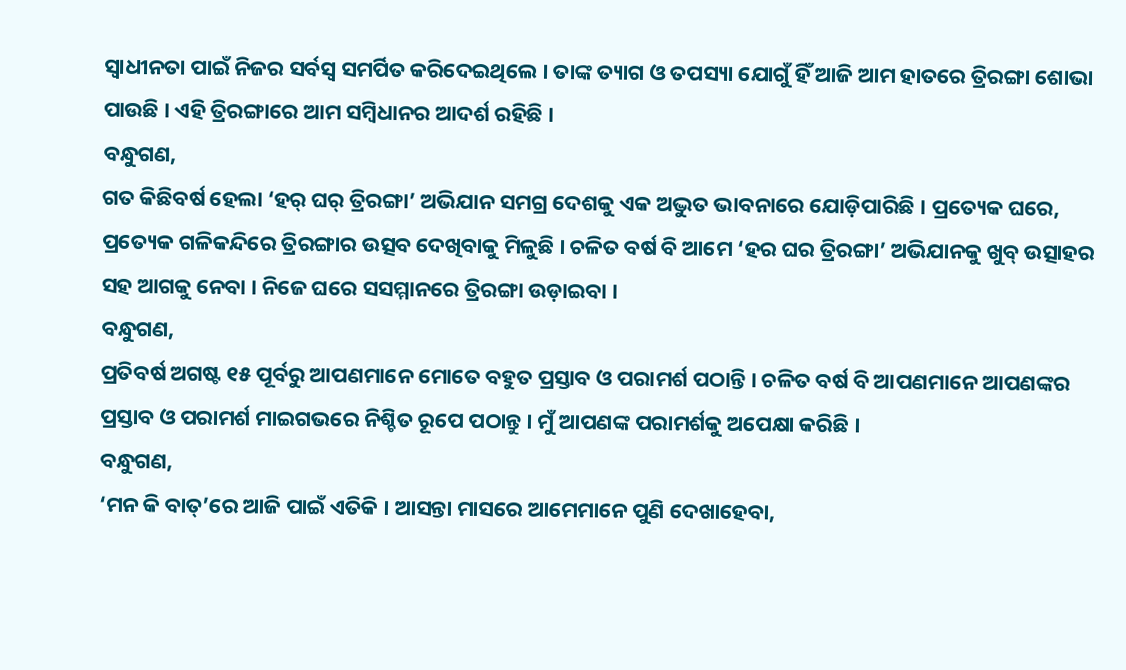ସ୍ୱାଧୀନତା ପାଇଁ ନିଜର ସର୍ବସ୍ୱ ସମର୍ପିତ କରିଦେଇଥିଲେ । ତାଙ୍କ ତ୍ୟାଗ ଓ ତପସ୍ୟା ଯୋଗୁଁ ହିଁ ଆଜି ଆମ ହାତରେ ତ୍ରିରଙ୍ଗା ଶୋଭା ପାଉଛି । ଏହି ତ୍ରିରଙ୍ଗାରେ ଆମ ସମ୍ବିଧାନର ଆଦର୍ଶ ରହିଛି ।
ବନ୍ଧୁଗଣ,
ଗତ କିଛିବର୍ଷ ହେଲା ‘ହର୍ ଘର୍ ତ୍ରିରଙ୍ଗା’ ଅଭିଯାନ ସମଗ୍ର ଦେଶକୁ ଏକ ଅଦ୍ଭୁତ ଭାବନାରେ ଯୋଡ଼ିପାରିଛି । ପ୍ରତ୍ୟେକ ଘରେ, ପ୍ରତ୍ୟେକ ଗଳିକନ୍ଦିରେ ତ୍ରିରଙ୍ଗାର ଉତ୍ସବ ଦେଖିବାକୁ ମିଳୁଛି । ଚଳିତ ବର୍ଷ ବି ଆମେ ‘ହର ଘର ତ୍ରିରଙ୍ଗା’ ଅଭିଯାନକୁ ଖୁବ୍ ଉତ୍ସାହର ସହ ଆଗକୁ ନେବା । ନିଜେ ଘରେ ସସମ୍ମାନରେ ତ୍ରିରଙ୍ଗା ଉଡ଼ାଇବା ।
ବନ୍ଧୁଗଣ,
ପ୍ରତିବର୍ଷ ଅଗଷ୍ଟ ୧୫ ପୂର୍ବରୁ ଆପଣମାନେ ମୋତେ ବହୁତ ପ୍ରସ୍ତାବ ଓ ପରାମର୍ଶ ପଠାନ୍ତି । ଚଳିତ ବର୍ଷ ବି ଆପଣମାନେ ଆପଣଙ୍କର ପ୍ରସ୍ତାବ ଓ ପରାମର୍ଶ ମାଇଗଭରେ ନିଶ୍ଚିତ ରୂପେ ପଠାନ୍ତୁ । ମୁଁ ଆପଣଙ୍କ ପରାମର୍ଶକୁ ଅପେକ୍ଷା କରିଛି ।
ବନ୍ଧୁଗଣ,
‘ମନ କି ବାତ୍’ରେ ଆଜି ପାଇଁ ଏତିକି । ଆସନ୍ତା ମାସରେ ଆମେମାନେ ପୁଣି ଦେଖାହେବା,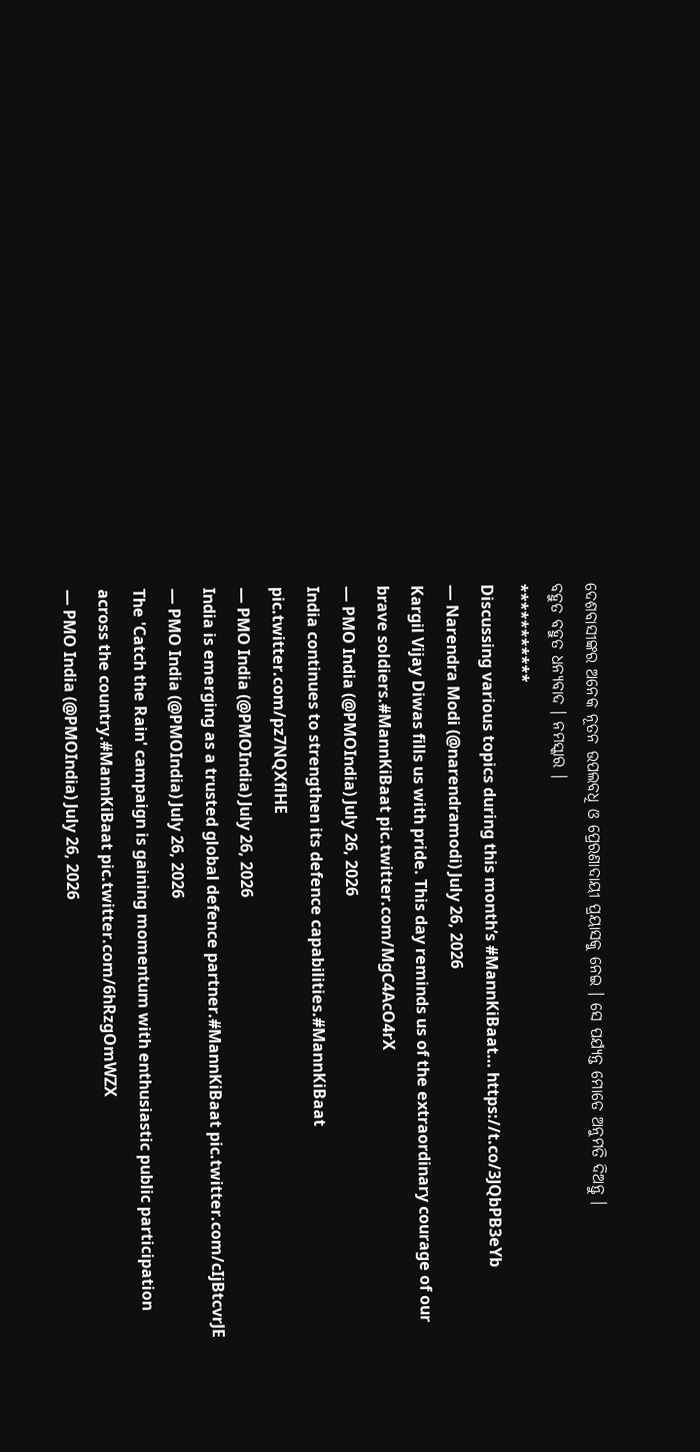ଦେଶବାସୀଙ୍କର ଅନେକ ନୂତନ ଉପଲବଧି ଓ ପ୍ରେରଣାଦାୟୀ ପ୍ରୟାସକୁ ନେଇ । ସେ ପର୍ଯ୍ୟନ୍ତ ମୋତେ ଅନୁମତି ଦିଅନ୍ତୁ ।
ବହୁତ ବହୁତ ଧନ୍ୟବାଦ । ନମସ୍କାର ।
***********
Discussing various topics during this month’s #MannKiBaat… https://t.co/3JQbPB3eYb
— Narendra Modi (@narendramodi) July 26, 2026
Kargil Vijay Diwas fills us with pride. This day reminds us of the extraordinary courage of our brave soldiers.#MannKiBaat pic.twitter.com/MgC4AcO4rX
— PMO India (@PMOIndia) July 26, 2026
India continues to strengthen its defence capabilities.#MannKiBaat pic.twitter.com/pz7NQXflHE
— PMO India (@PMOIndia) July 26, 2026
India is emerging as a trusted global defence partner.#MannKiBaat pic.twitter.com/cIjBtcvrJE
— PMO India (@PMOIndia) July 26, 2026
The 'Catch the Rain' campaign is gaining momentum with enthusiastic public participation across the country.#MannKiBaat pic.twitter.com/6hRzgOmWZX
— PMO India (@PMOIndia) July 26, 2026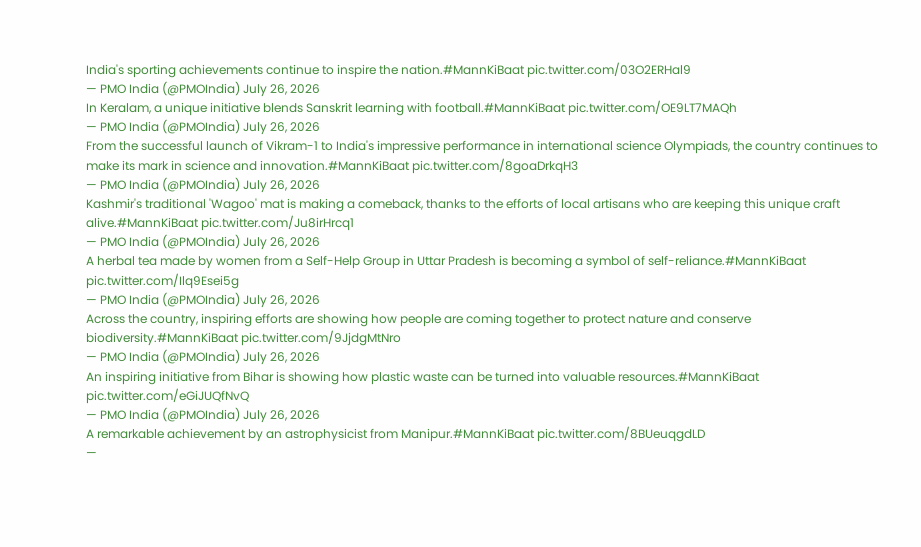India's sporting achievements continue to inspire the nation.#MannKiBaat pic.twitter.com/03O2ERHal9
— PMO India (@PMOIndia) July 26, 2026
In Keralam, a unique initiative blends Sanskrit learning with football.#MannKiBaat pic.twitter.com/OE9LT7MAQh
— PMO India (@PMOIndia) July 26, 2026
From the successful launch of Vikram-1 to India's impressive performance in international science Olympiads, the country continues to make its mark in science and innovation.#MannKiBaat pic.twitter.com/8goaDrkqH3
— PMO India (@PMOIndia) July 26, 2026
Kashmir's traditional 'Wagoo' mat is making a comeback, thanks to the efforts of local artisans who are keeping this unique craft alive.#MannKiBaat pic.twitter.com/Ju8irHrcq1
— PMO India (@PMOIndia) July 26, 2026
A herbal tea made by women from a Self-Help Group in Uttar Pradesh is becoming a symbol of self-reliance.#MannKiBaat pic.twitter.com/Ilq9Esei5g
— PMO India (@PMOIndia) July 26, 2026
Across the country, inspiring efforts are showing how people are coming together to protect nature and conserve biodiversity.#MannKiBaat pic.twitter.com/9JjdgMtNro
— PMO India (@PMOIndia) July 26, 2026
An inspiring initiative from Bihar is showing how plastic waste can be turned into valuable resources.#MannKiBaat pic.twitter.com/eGiJUQfNvQ
— PMO India (@PMOIndia) July 26, 2026
A remarkable achievement by an astrophysicist from Manipur.#MannKiBaat pic.twitter.com/8BUeuqgdLD
—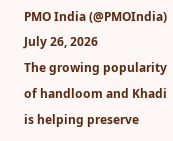PMO India (@PMOIndia) July 26, 2026
The growing popularity of handloom and Khadi is helping preserve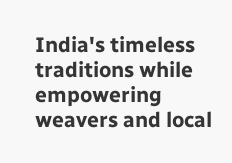India's timeless traditions while empowering weavers and local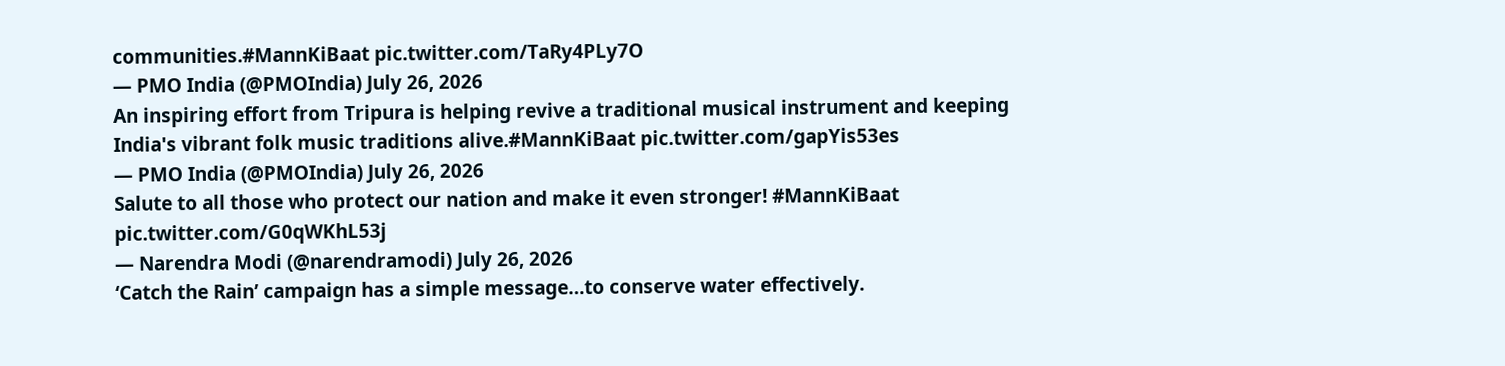communities.#MannKiBaat pic.twitter.com/TaRy4PLy7O
— PMO India (@PMOIndia) July 26, 2026
An inspiring effort from Tripura is helping revive a traditional musical instrument and keeping India's vibrant folk music traditions alive.#MannKiBaat pic.twitter.com/gapYis53es
— PMO India (@PMOIndia) July 26, 2026
Salute to all those who protect our nation and make it even stronger! #MannKiBaat pic.twitter.com/G0qWKhL53j
— Narendra Modi (@narendramodi) July 26, 2026
‘Catch the Rain’ campaign has a simple message…to conserve water effectively.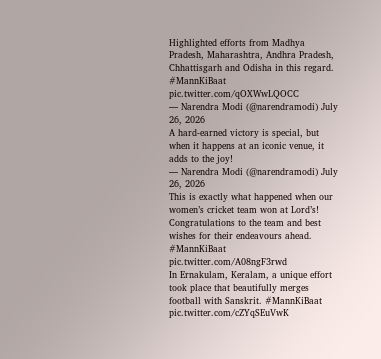Highlighted efforts from Madhya Pradesh, Maharashtra, Andhra Pradesh, Chhattisgarh and Odisha in this regard. #MannKiBaat pic.twitter.com/qOXWwLQOCC
— Narendra Modi (@narendramodi) July 26, 2026
A hard-earned victory is special, but when it happens at an iconic venue, it adds to the joy!
— Narendra Modi (@narendramodi) July 26, 2026
This is exactly what happened when our women’s cricket team won at Lord’s! Congratulations to the team and best wishes for their endeavours ahead. #MannKiBaat pic.twitter.com/A08ngF3rwd
In Ernakulam, Keralam, a unique effort took place that beautifully merges football with Sanskrit. #MannKiBaat pic.twitter.com/cZYqSEuVwK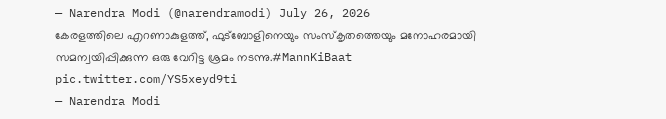— Narendra Modi (@narendramodi) July 26, 2026
കേരളത്തിലെ എറണാകുളത്ത്, ഫുട്ബോളിനെയും സംസ്കൃതത്തെയും മനോഹരമായി സമന്വയിപ്പിക്കുന്ന ഒരു വേറിട്ട ശ്രമം നടന്നു.#MannKiBaat pic.twitter.com/YS5xeyd9ti
— Narendra Modi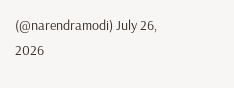(@narendramodi) July 26, 2026